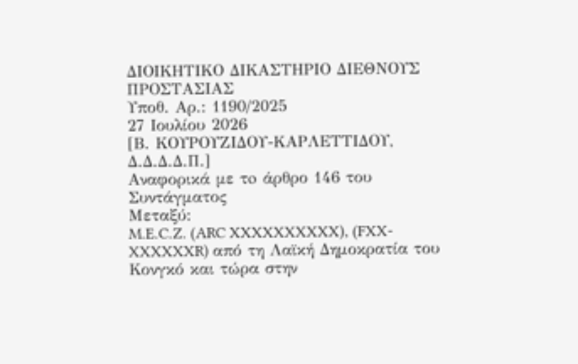ΔΙΟΙΚΗΤΙΚΟ ΔΙΚΑΣΤΗΡΙΟ ΔΙΕΘΝΟΥΣ ΠΡΟΣΤΑΣΙΑΣ
Υποθ. Αρ.: 1190/2025
27 Ιουλίου 2026
[Β. ΚΟΥΡΟΥΖΙΔΟΥ-KΑΡΛΕΤΤΙΔΟΥ, Δ.Δ.Δ.Δ.Π.]
Αναφορικά με τo άρθρο 146 του Συντάγματος
Μεταξύ:
M.E.C.Z. (ARC XXXXXXXXXX), (FXX-XXXXXXR) από τη Λαϊκή Δημοκρατία του Κονγκό και τώρα στην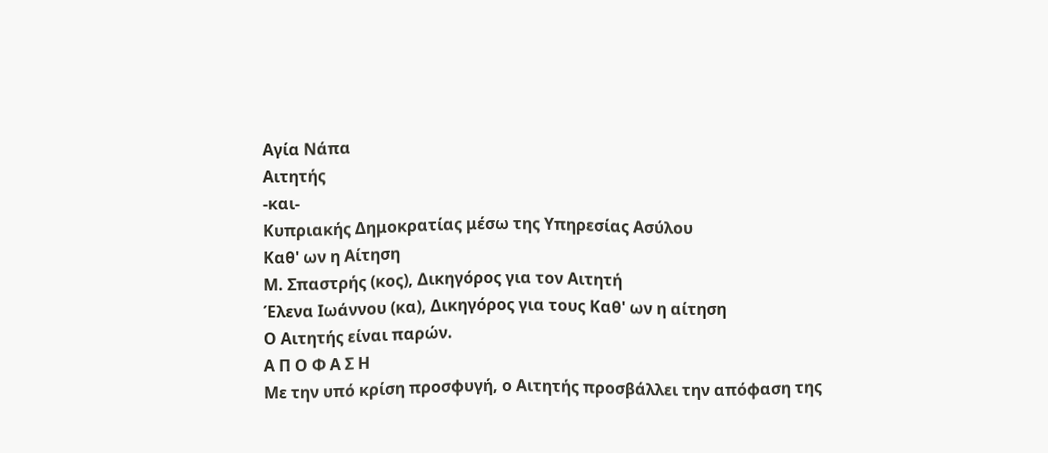Αγία Νάπα
Αιτητής
-και-
Κυπριακής Δημοκρατίας μέσω της Υπηρεσίας Ασύλου
Καθ' ων η Αίτηση
Μ. Σπαστρής (κος), Δικηγόρος για τον Αιτητή
Έλενα Ιωάννου (κα), Δικηγόρος για τους Καθ' ων η αίτηση
Ο Αιτητής είναι παρών.
Α Π Ο Φ Α Σ Η
Με την υπό κρίση προσφυγή, ο Αιτητής προσβάλλει την απόφαση της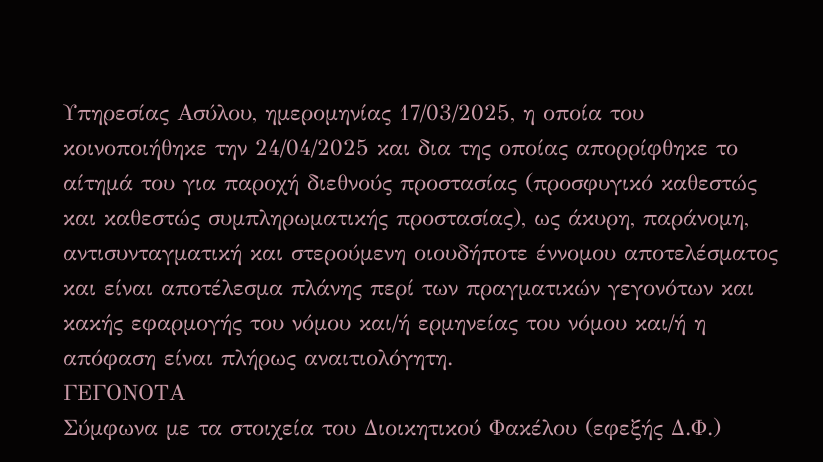Υπηρεσίας Ασύλου, ημερομηνίας 17/03/2025, η οποία του κοινοποιήθηκε την 24/04/2025 και δια της οποίας απορρίφθηκε το αίτημά του για παροχή διεθνούς προστασίας (προσφυγικό καθεστώς και καθεστώς συμπληρωματικής προστασίας), ως άκυρη, παράνομη, αντισυνταγματική και στερούμενη οιουδήποτε έννομου αποτελέσματος και είναι αποτέλεσμα πλάνης περί των πραγματικών γεγονότων και κακής εφαρμογής του νόμου και/ή ερμηνείας του νόμου και/ή η απόφαση είναι πλήρως αναιτιολόγητη.
ΓΕΓΟΝΟΤΑ
Σύμφωνα με τα στοιχεία του Διοικητικού Φακέλου (εφεξής Δ.Φ.)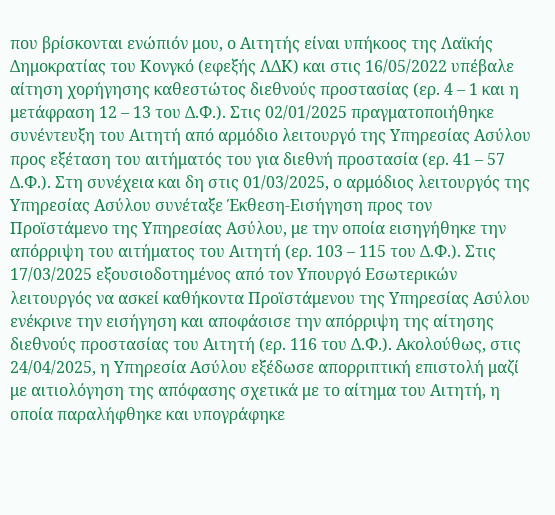που βρίσκονται ενώπιόν μου, ο Αιτητής είναι υπήκοος της Λαϊκής Δημοκρατίας του Κονγκό (εφεξής ΛΔΚ) και στις 16/05/2022 υπέβαλε αίτηση χορήγησης καθεστώτος διεθνούς προστασίας (ερ. 4 – 1 και η μετάφραση 12 – 13 του Δ.Φ.). Στις 02/01/2025 πραγματοποιήθηκε συνέντευξη του Αιτητή από αρμόδιο λειτουργό της Υπηρεσίας Ασύλου προς εξέταση του αιτήματός του για διεθνή προστασία (ερ. 41 – 57 Δ.Φ.). Στη συνέχεια και δη στις 01/03/2025, ο αρμόδιος λειτουργός της Υπηρεσίας Ασύλου συνέταξε Έκθεση-Εισήγηση προς τον Προϊστάμενο της Υπηρεσίας Ασύλου, με την οποία εισηγήθηκε την απόρριψη του αιτήματος του Αιτητή (ερ. 103 – 115 του Δ.Φ.). Στις 17/03/2025 εξουσιοδοτημένος από τον Υπουργό Εσωτερικών λειτουργός να ασκεί καθήκοντα Προϊστάμενου της Υπηρεσίας Ασύλου ενέκρινε την εισήγηση και αποφάσισε την απόρριψη της αίτησης διεθνούς προστασίας του Αιτητή (ερ. 116 του Δ.Φ.). Ακολούθως, στις 24/04/2025, η Υπηρεσία Ασύλου εξέδωσε απορριπτική επιστολή μαζί με αιτιολόγηση της απόφασης σχετικά με το αίτημα του Αιτητή, η οποία παραλήφθηκε και υπογράφηκε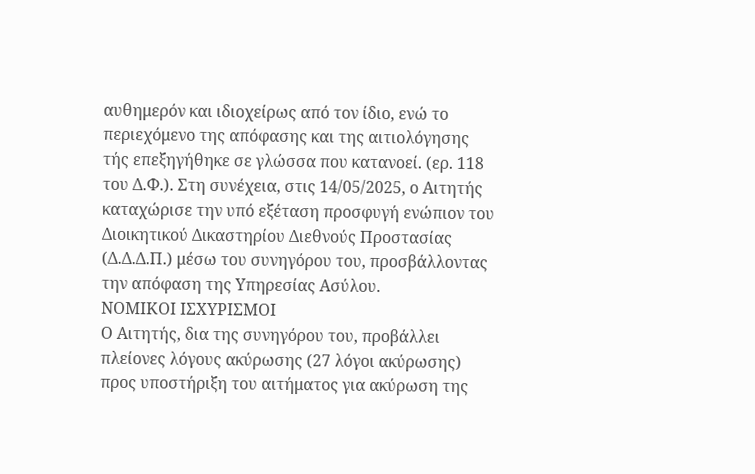αυθημερόν και ιδιοχείρως από τον ίδιο, ενώ το περιεχόμενο της απόφασης και της αιτιολόγησης τής επεξηγήθηκε σε γλώσσα που κατανοεί. (ερ. 118 του Δ.Φ.). Στη συνέχεια, στις 14/05/2025, ο Αιτητής καταχώρισε την υπό εξέταση προσφυγή ενώπιον του Διοικητικού Δικαστηρίου Διεθνούς Προστασίας (Δ.Δ.Δ.Π.) μέσω του συνηγόρου του, προσβάλλοντας την απόφαση της Υπηρεσίας Ασύλου.
ΝΟΜΙΚΟΙ ΙΣΧΥΡΙΣΜΟΙ
Ο Αιτητής, δια της συνηγόρου του, προβάλλει πλείονες λόγους ακύρωσης (27 λόγοι ακύρωσης) προς υποστήριξη του αιτήματος για ακύρωση της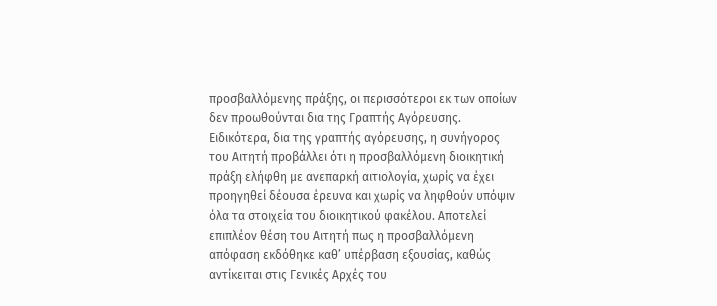προσβαλλόμενης πράξης, οι περισσότεροι εκ των οποίων δεν προωθούνται δια της Γραπτής Αγόρευσης.
Ειδικότερα, δια της γραπτής αγόρευσης, η συνήγορος του Αιτητή προβάλλει ότι η προσβαλλόμενη διοικητική πράξη ελήφθη με ανεπαρκή αιτιολογία, χωρίς να έχει προηγηθεί δέουσα έρευνα και χωρίς να ληφθούν υπόψιν όλα τα στοιχεία του διοικητικού φακέλου. Αποτελεί επιπλέον θέση του Αιτητή πως η προσβαλλόμενη απόφαση εκδόθηκε καθ’ υπέρβαση εξουσίας, καθώς αντίκειται στις Γενικές Αρχές του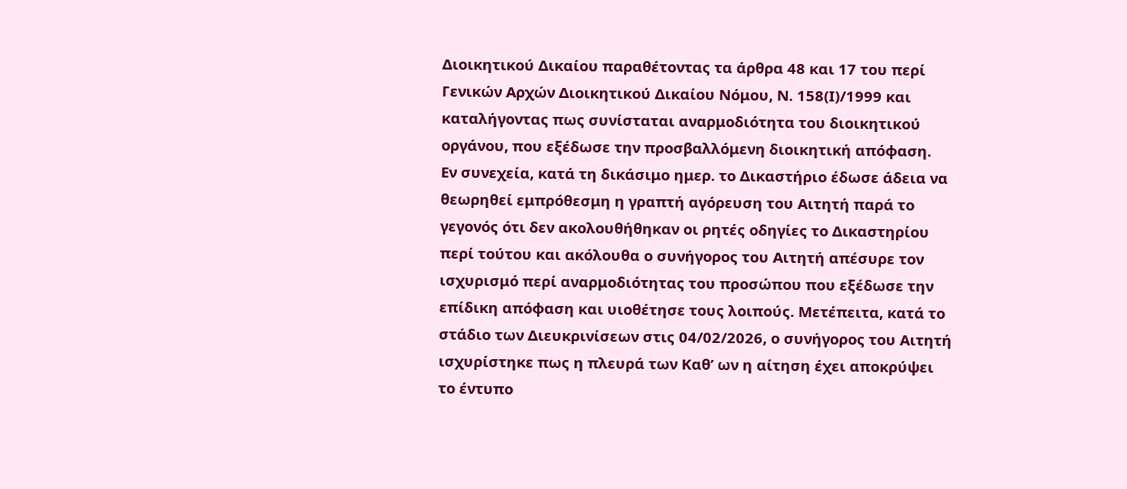Διοικητικού Δικαίου παραθέτοντας τα άρθρα 48 και 17 του περί Γενικών Αρχών Διοικητικού Δικαίου Νόμου, Ν. 158(Ι)/1999 και καταλήγοντας πως συνίσταται αναρμοδιότητα του διοικητικού οργάνου, που εξέδωσε την προσβαλλόμενη διοικητική απόφαση.
Εν συνεχεία, κατά τη δικάσιμο ημερ. το Δικαστήριο έδωσε άδεια να θεωρηθεί εμπρόθεσμη η γραπτή αγόρευση του Αιτητή παρά το γεγονός ότι δεν ακολουθήθηκαν οι ρητές οδηγίες το Δικαστηρίου περί τούτου και ακόλουθα ο συνήγορος του Αιτητή απέσυρε τον ισχυρισμό περί αναρμοδιότητας του προσώπου που εξέδωσε την επίδικη απόφαση και υιοθέτησε τους λοιπούς. Μετέπειτα, κατά το στάδιο των Διευκρινίσεων στις 04/02/2026, ο συνήγορος του Αιτητή ισχυρίστηκε πως η πλευρά των Καθ’ ων η αίτηση έχει αποκρύψει το έντυπο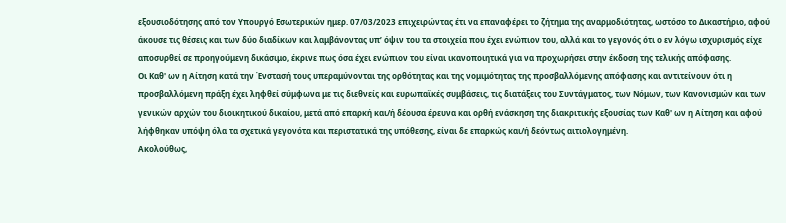εξουσιοδότησης από τον Υπουργό Εσωτερικών ημερ. 07/03/2023 επιχειρώντας έτι να επαναφέρει το ζήτημα της αναρμοδιότητας, ωστόσο το Δικαστήριο, αφού άκουσε τις θέσεις και των δύο διαδίκων και λαμβάνοντας υπ’ όψιν του τα στοιχεία που έχει ενώπιον του, αλλά και το γεγονός ότι ο εν λόγω ισχυρισμός είχε αποσυρθεί σε προηγούμενη δικάσιμο, έκρινε πως όσα έχει ενώπιον του είναι ικανοποιητικά για να προχωρήσει στην έκδοση της τελικής απόφασης.
Οι Καθ' ων η Αίτηση κατά την Ένστασή τους υπεραμύνονται της ορθότητας και της νομιμότητας της προσβαλλόμενης απόφασης και αντιτείνουν ότι η προσβαλλόμενη πράξη έχει ληφθεί σύμφωνα με τις διεθνείς και ευρωπαϊκές συμβάσεις, τις διατάξεις του Συντάγματος, των Νόμων, των Κανονισμών και των γενικών αρχών του διοικητικού δικαίου, μετά από επαρκή και/ή δέουσα έρευνα και ορθή ενάσκηση της διακριτικής εξουσίας των Καθ' ων η Αίτηση και αφού λήφθηκαν υπόψη όλα τα σχετικά γεγονότα και περιστατικά της υπόθεσης, είναι δε επαρκώς και/ή δεόντως αιτιολογημένη.
Ακολούθως,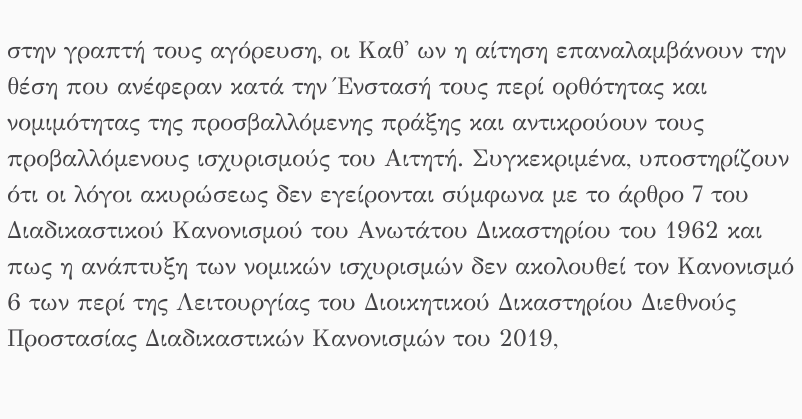στην γραπτή τους αγόρευση, οι Καθ' ων η αίτηση επαναλαμβάνουν την θέση που ανέφεραν κατά την Ένστασή τους περί ορθότητας και νομιμότητας της προσβαλλόμενης πράξης και αντικρούουν τους προβαλλόμενους ισχυρισμούς του Αιτητή. Συγκεκριμένα, υποστηρίζουν ότι οι λόγοι ακυρώσεως δεν εγείρονται σύμφωνα με το άρθρο 7 του Διαδικαστικού Κανονισμού του Ανωτάτου Δικαστηρίου του 1962 και πως η ανάπτυξη των νομικών ισχυρισμών δεν ακολουθεί τον Κανονισμό 6 των περί της Λειτουργίας του Διοικητικού Δικαστηρίου Διεθνούς Προστασίας Διαδικαστικών Κανονισμών του 2019,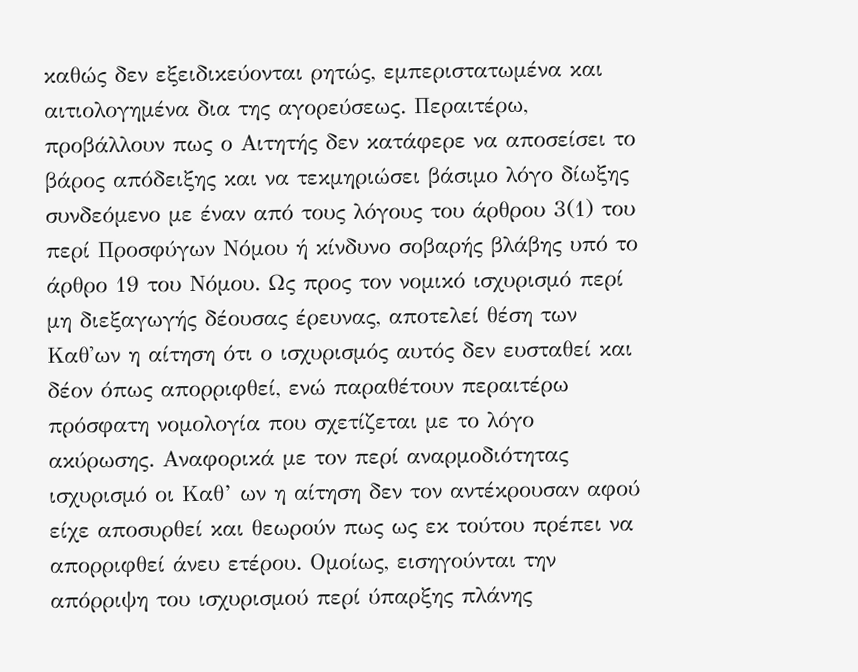καθώς δεν εξειδικεύονται ρητώς, εμπεριστατωμένα και αιτιολογημένα δια της αγορεύσεως. Περαιτέρω, προβάλλουν πως ο Αιτητής δεν κατάφερε να αποσείσει το βάρος απόδειξης και να τεκμηριώσει βάσιμο λόγο δίωξης συνδεόμενο με έναν από τους λόγους του άρθρου 3(1) του περί Προσφύγων Νόμου ή κίνδυνο σοβαρής βλάβης υπό το άρθρο 19 του Νόμου. Ως προς τον νομικό ισχυρισμό περί μη διεξαγωγής δέουσας έρευνας, αποτελεί θέση των Καθ'ων η αίτηση ότι ο ισχυρισμός αυτός δεν ευσταθεί και δέον όπως απορριφθεί, ενώ παραθέτουν περαιτέρω πρόσφατη νομολογία που σχετίζεται με το λόγο ακύρωσης. Αναφορικά με τον περί αναρμοδιότητας ισχυρισμό οι Καθ’ ων η αίτηση δεν τον αντέκρουσαν αφού είχε αποσυρθεί και θεωρούν πως ως εκ τούτου πρέπει να απορριφθεί άνευ ετέρου. Ομοίως, εισηγούνται την απόρριψη του ισχυρισμού περί ύπαρξης πλάνης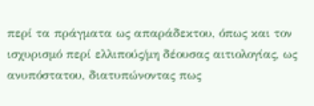περί τα πράγματα ως απαράδεκτου, όπως και τον ισχυρισμό περί ελλιπούς/μη δέουσας αιτιολογίας, ως ανυπόστατου, διατυπώνοντας πως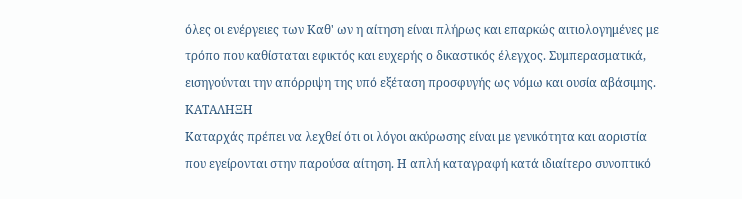όλες οι ενέργειες των Καθ' ων η αίτηση είναι πλήρως και επαρκώς αιτιολογημένες με τρόπο που καθίσταται εφικτός και ευχερής ο δικαστικός έλεγχος. Συμπερασματικά, εισηγούνται την απόρριψη της υπό εξέταση προσφυγής ως νόμω και ουσία αβάσιμης.
ΚΑΤΑΛΗΞΗ
Καταρχάς πρέπει να λεχθεί ότι οι λόγοι ακύρωσης είναι με γενικότητα και αοριστία που εγείρονται στην παρούσα αίτηση. Η απλή καταγραφή κατά ιδιαίτερο συνοπτικό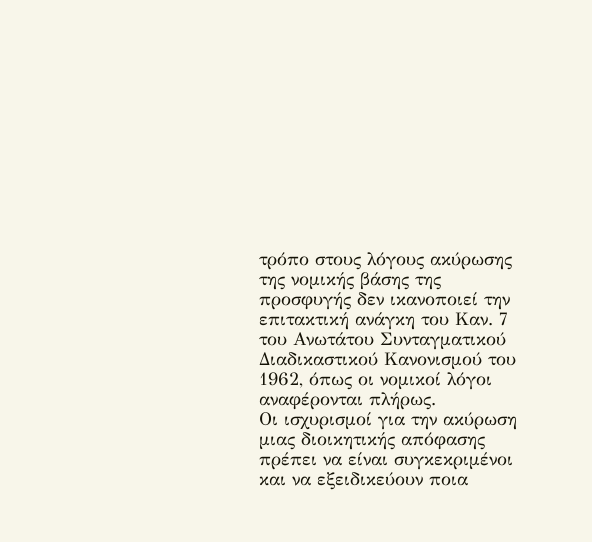τρόπο στους λόγους ακύρωσης της νομικής βάσης της προσφυγής δεν ικανοποιεί την επιτακτική ανάγκη του Καν. 7 του Ανωτάτου Συνταγματικού Διαδικαστικού Κανονισμού του 1962, όπως οι νομικοί λόγοι αναφέρονται πλήρως.
Οι ισχυρισμοί για την ακύρωση μιας διοικητικής απόφασης πρέπει να είναι συγκεκριμένοι και να εξειδικεύουν ποια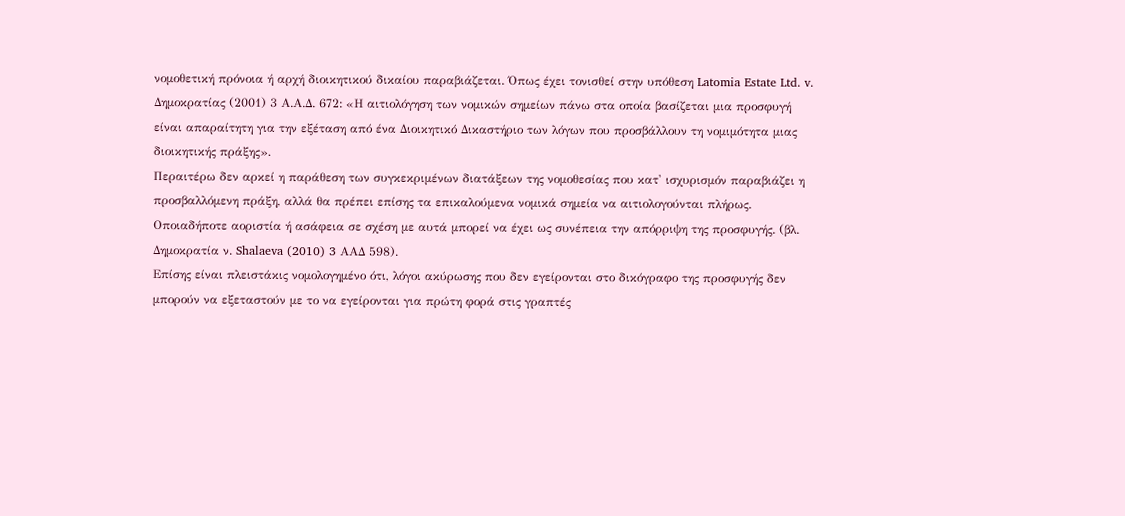νομοθετική πρόνοια ή αρχή διοικητικού δικαίου παραβιάζεται. Όπως έχει τονισθεί στην υπόθεση Latomia Estate Ltd. v. Δημοκρατίας (2001) 3 Α.Α.Δ. 672: «Η αιτιολόγηση των νομικών σημείων πάνω στα οποία βασίζεται μια προσφυγή είναι απαραίτητη για την εξέταση από ένα Διοικητικό Δικαστήριο των λόγων που προσβάλλουν τη νομιμότητα μιας διοικητικής πράξης».
Περαιτέρω δεν αρκεί η παράθεση των συγκεκριμένων διατάξεων της νομοθεσίας που κατ' ισχυρισμόν παραβιάζει η προσβαλλόμενη πράξη, αλλά θα πρέπει επίσης τα επικαλούμενα νομικά σημεία να αιτιολογούνται πλήρως. Οποιαδήποτε αοριστία ή ασάφεια σε σχέση με αυτά μπορεί να έχει ως συνέπεια την απόρριψη της προσφυγής. (βλ. Δημοκρατία ν. Shalaeva (2010) 3 AΑΔ 598).
Επίσης είναι πλειστάκις νομολογημένο ότι, λόγοι ακύρωσης που δεν εγείρονται στο δικόγραφο της προσφυγής δεν μπορούν να εξεταστούν με το να εγείρονται για πρώτη φορά στις γραπτές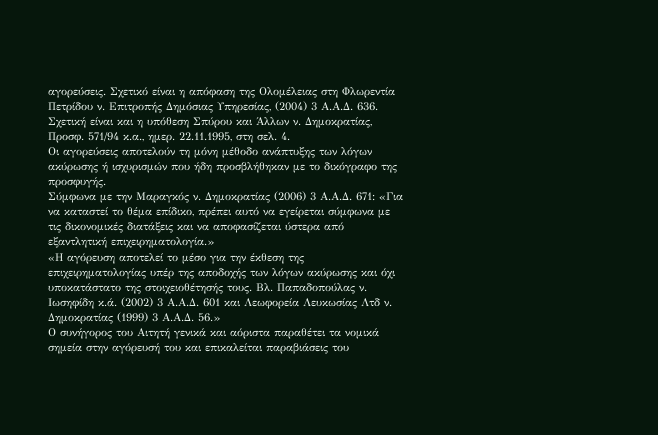αγορεύσεις. Σχετικό είναι η απόφαση της Ολομέλειας στη Φλωρεντία Πετρίδου ν. Επιτροπής Δημόσιας Υπηρεσίας, (2004) 3 Α.Α.Δ. 636. Σχετική είναι και η υπόθεση Σπύρου και Άλλων ν. Δημοκρατίας, Προσφ. 571/94 κ.α., ημερ. 22.11.1995, στη σελ. 4.
Οι αγορεύσεις αποτελούν τη μόνη μέθοδο ανάπτυξης των λόγων ακύρωσης ή ισχυρισμών που ήδη προσβλήθηκαν με το δικόγραφο της προσφυγής.
Σύμφωνα με την Μαραγκός ν. Δημοκρατίας (2006) 3 Α.Α.Δ. 671: «Για να καταστεί το θέμα επίδικο, πρέπει αυτό να εγείρεται σύμφωνα με τις δικονομικές διατάξεις και να αποφασίζεται ύστερα από εξαντλητική επιχειρηματολογία.»
«Η αγόρευση αποτελεί το μέσο για την έκθεση της επιχειρηματολογίας υπέρ της αποδοχής των λόγων ακύρωσης και όχι υποκατάστατο της στοιχειοθέτησής τους. Βλ. Παπαδοπούλας ν. Ιωσηφίδη κ.ά. (2002) 3 Α.Α.Δ. 601 και Λεωφορεία Λευκωσίας Λτδ ν. Δημοκρατίας (1999) 3 Α.Α.Δ. 56.»
Ο συνήγορος του Αιτητή γενικά και αόριστα παραθέτει τα νομικά σημεία στην αγόρευσή του και επικαλείται παραβιάσεις του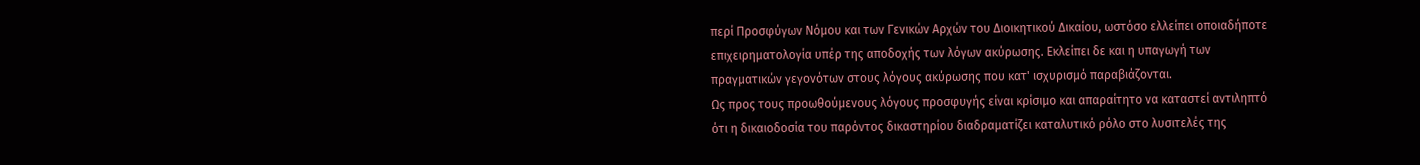περί Προσφύγων Νόμου και των Γενικών Αρχών του Διοικητικού Δικαίου, ωστόσο ελλείπει οποιαδήποτε επιχειρηματολογία υπέρ της αποδοχής των λόγων ακύρωσης. Εκλείπει δε και η υπαγωγή των πραγματικών γεγονότων στους λόγους ακύρωσης που κατ' ισχυρισμό παραβιάζονται.
Ως προς τους προωθούμενους λόγους προσφυγής είναι κρίσιμο και απαραίτητο να καταστεί αντιληπτό ότι η δικαιοδοσία του παρόντος δικαστηρίου διαδραματίζει καταλυτικό ρόλο στο λυσιτελές της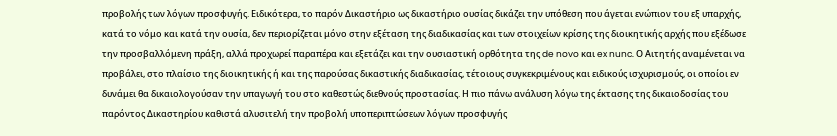προβολής των λόγων προσφυγής. Ειδικότερα, το παρόν Δικαστήριο ως δικαστήριο ουσίας δικάζει την υπόθεση που άγεται ενώπιον του εξ υπαρχής, κατά το νόμο και κατά την ουσία, δεν περιορίζεται μόνο στην εξέταση της διαδικασίας και των στοιχείων κρίσης της διοικητικής αρχής που εξέδωσε την προσβαλλόμενη πράξη, αλλά προχωρεί παραπέρα και εξετάζει και την ουσιαστική ορθότητα της de novo και ex nunc. Ο Αιτητής αναμένεται να προβάλει, στο πλαίσιο της διοικητικής ή και της παρούσας δικαστικής διαδικασίας, τέτοιους συγκεκριμένους και ειδικούς ισχυρισμούς, οι οποίοι εν δυνάμει θα δικαιολογούσαν την υπαγωγή του στο καθεστώς διεθνούς προστασίας. Η πιο πάνω ανάλυση λόγω της έκτασης της δικαιοδοσίας του παρόντος Δικαστηρίου καθιστά αλυσιτελή την προβολή υποπεριπτώσεων λόγων προσφυγής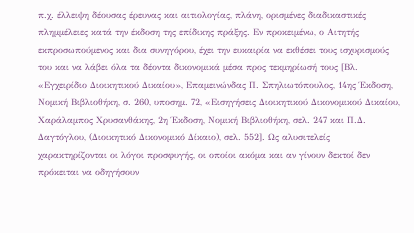π.χ. έλλειψη δέουσας έρευνας και αιτιολογίας, πλάνη, ορισμένες διαδικαστικές πλημμέλειες κατά την έκδοση της επίδικης πράξης. Εν προκειμένω, ο Αιτητής εκπροσωπούμενος και δια συνηγόρου, έχει την ευκαιρία να εκθέσει τους ισχυρισμούς του και να λάβει όλα τα δέοντα δικονομικά μέσα προς τεκμηρίωσή τους [Βλ. «Εγχειρίδιο Διοικητικού Δικαίου», Επαμεινώνδας Π. Σπηλιωτόπουλος, 14ης Έκδοση, Νομική Βιβλιοθήκη, σ. 260, υποσημ. 72, «Εισηγήσεις Διοικητικού Δικονομικού Δικαίου, Χαράλαμπος Χρυσανθάκης, 2η Έκδοση, Νομική Βιβλιοθήκη, σελ. 247 και Π.Δ. Δαγτόγλου, (Διοικητικό Δικονομικό Δίκαιο), σελ. 552]. Ως αλυσιτελείς χαρακτηρίζονται οι λόγοι προσφυγής, οι οποίοι ακόμα και αν γίνουν δεκτοί δεν πρόκειται να οδηγήσουν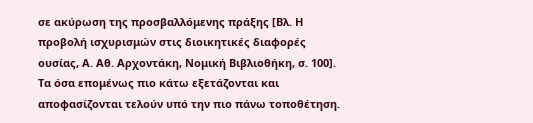σε ακύρωση της προσβαλλόμενης πράξης [Βλ. Η προβολή ισχυρισμών στις διοικητικές διαφορές ουσίας, Α. Αθ. Αρχοντάκη, Νομική Βιβλιοθήκη, σ. 100].
Τα όσα επομένως πιο κάτω εξετάζονται και αποφασίζονται τελούν υπό την πιο πάνω τοποθέτηση.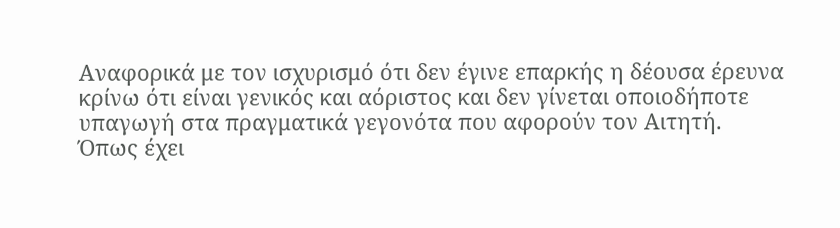Αναφορικά με τον ισχυρισμό ότι δεν έγινε επαρκής η δέουσα έρευνα κρίνω ότι είναι γενικός και αόριστος και δεν γίνεται οποιοδήποτε υπαγωγή στα πραγματικά γεγονότα που αφορούν τον Αιτητή.
Όπως έχει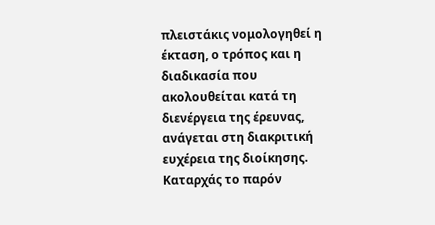πλειστάκις νομολογηθεί η έκταση, ο τρόπος και η διαδικασία που ακολουθείται κατά τη διενέργεια της έρευνας, ανάγεται στη διακριτική ευχέρεια της διοίκησης.
Καταρχάς το παρόν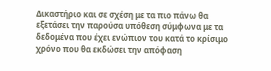Δικαστήριο και σε σχέση με τα πιο πάνω θα εξετάσει την παρούσα υπόθεση σύμφωνα με τα δεδομένα που έχει ενώπιον του κατά το κρίσιμο χρόνο που θα εκδώσει την απόφαση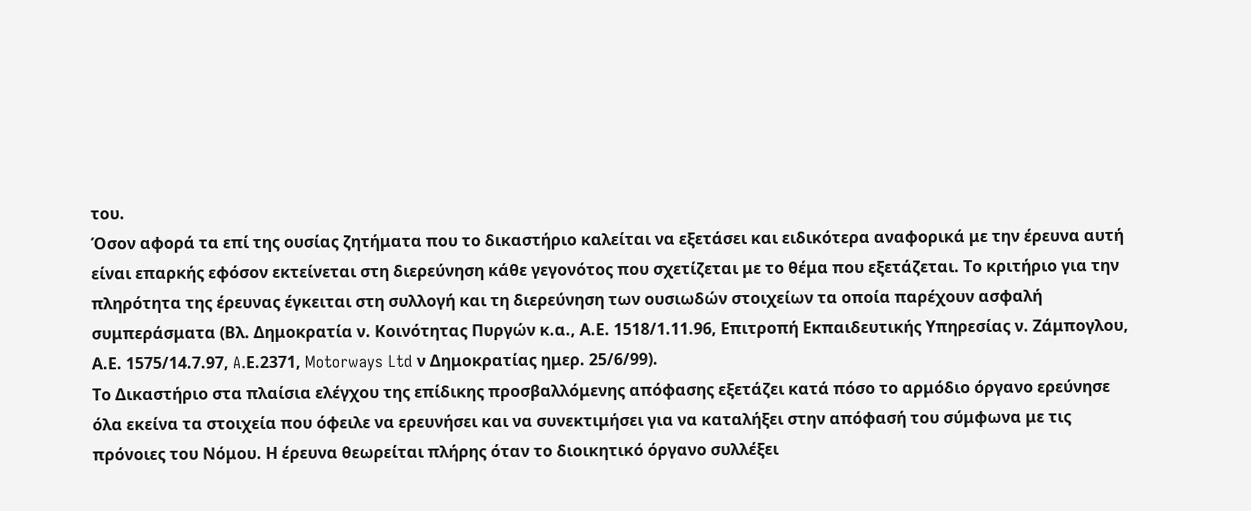του.
Όσον αφορά τα επί της ουσίας ζητήματα που το δικαστήριο καλείται να εξετάσει και ειδικότερα αναφορικά με την έρευνα αυτή είναι επαρκής εφόσον εκτείνεται στη διερεύνηση κάθε γεγονότος που σχετίζεται με το θέμα που εξετάζεται. Το κριτήριο για την πληρότητα της έρευνας έγκειται στη συλλογή και τη διερεύνηση των ουσιωδών στοιχείων τα οποία παρέχουν ασφαλή συμπεράσματα (Βλ. Δημοκρατία ν. Κοινότητας Πυργών κ.α., Α.Ε. 1518/1.11.96, Επιτροπή Εκπαιδευτικής Υπηρεσίας ν. Ζάμπογλου, Α.Ε. 1575/14.7.97, A.Ε.2371, Motorways Ltd ν Δημοκρατίας ημερ. 25/6/99).
Το Δικαστήριο στα πλαίσια ελέγχου της επίδικης προσβαλλόμενης απόφασης εξετάζει κατά πόσο το αρμόδιο όργανο ερεύνησε όλα εκείνα τα στοιχεία που όφειλε να ερευνήσει και να συνεκτιμήσει για να καταλήξει στην απόφασή του σύμφωνα με τις πρόνοιες του Νόμου. Η έρευνα θεωρείται πλήρης όταν το διοικητικό όργανο συλλέξει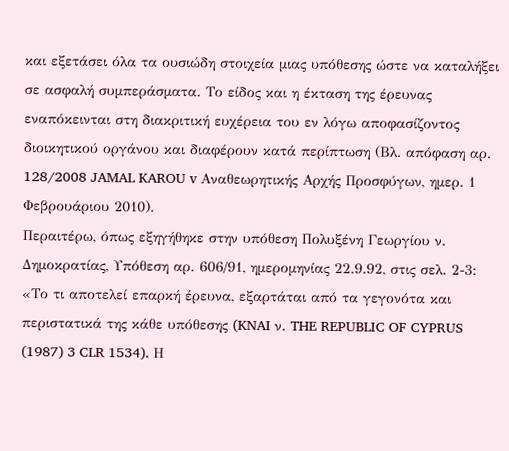και εξετάσει όλα τα ουσιώδη στοιχεία μιας υπόθεσης ώστε να καταλήξει σε ασφαλή συμπεράσματα. Το είδος και η έκταση της έρευνας εναπόκεινται στη διακριτική ευχέρεια του εν λόγω αποφασίζοντος διοικητικού οργάνου και διαφέρουν κατά περίπτωση (Βλ. απόφαση αρ. 128/2008 JAMAL KAROU v Αναθεωρητικής Αρχής Προσφύγων, ημερ. 1 Φεβρουάριου 2010).
Περαιτέρω, όπως εξηγήθηκε στην υπόθεση Πολυξένη Γεωργίου ν. Δημοκρατίας, Υπόθεση αρ. 606/91, ημερομηνίας 22.9.92, στις σελ. 2-3: «Το τι αποτελεί επαρκή έρευνα, εξαρτάται από τα γεγονότα και περιστατικά της κάθε υπόθεσης (KNAI ν. THE REPUBLIC OF CYPRUS (1987) 3 CLR 1534). Η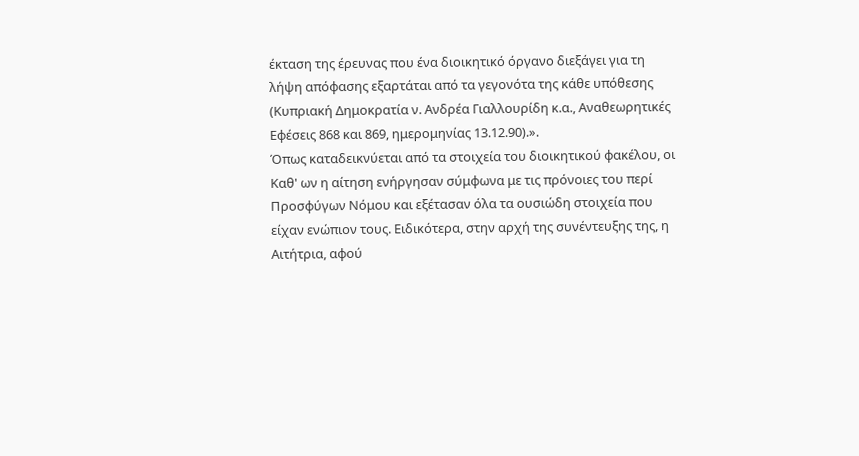έκταση της έρευνας που ένα διοικητικό όργανο διεξάγει για τη λήψη απόφασης εξαρτάται από τα γεγονότα της κάθε υπόθεσης (Κυπριακή Δημοκρατία ν. Ανδρέα Γιαλλουρίδη κ.α., Αναθεωρητικές Εφέσεις 868 και 869, ημερομηνίας 13.12.90).».
Όπως καταδεικνύεται από τα στοιχεία του διοικητικού φακέλου, οι Καθ' ων η αίτηση ενήργησαν σύμφωνα με τις πρόνοιες του περί Προσφύγων Νόμου και εξέτασαν όλα τα ουσιώδη στοιχεία που είχαν ενώπιον τους. Ειδικότερα, στην αρχή της συνέντευξης της, η Αιτήτρια, αφού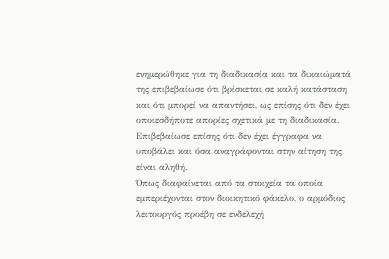ενημερώθηκε για τη διαδικασία και τα δικαιώματά της επιβεβαίωσε ότι βρίσκεται σε καλή κατάσταση και ότι μπορεί να απαντήσει, ως επίσης ότι δεν έχει οποιεσδήποτε απορίες σχετικά με τη διαδικασία. Επιβεβαίωσε επίσης ότι δεν έχει έγγραφα να υποβάλει και όσα αναγράφονται στην αίτηση της είναι αληθή.
Όπως διαφαίνεται από τα στοιχεία τα οποία εμπεριέχονται στον διοικητικό φάκελο, ο αρμόδιος λειτουργός προέβη σε ενδελεχή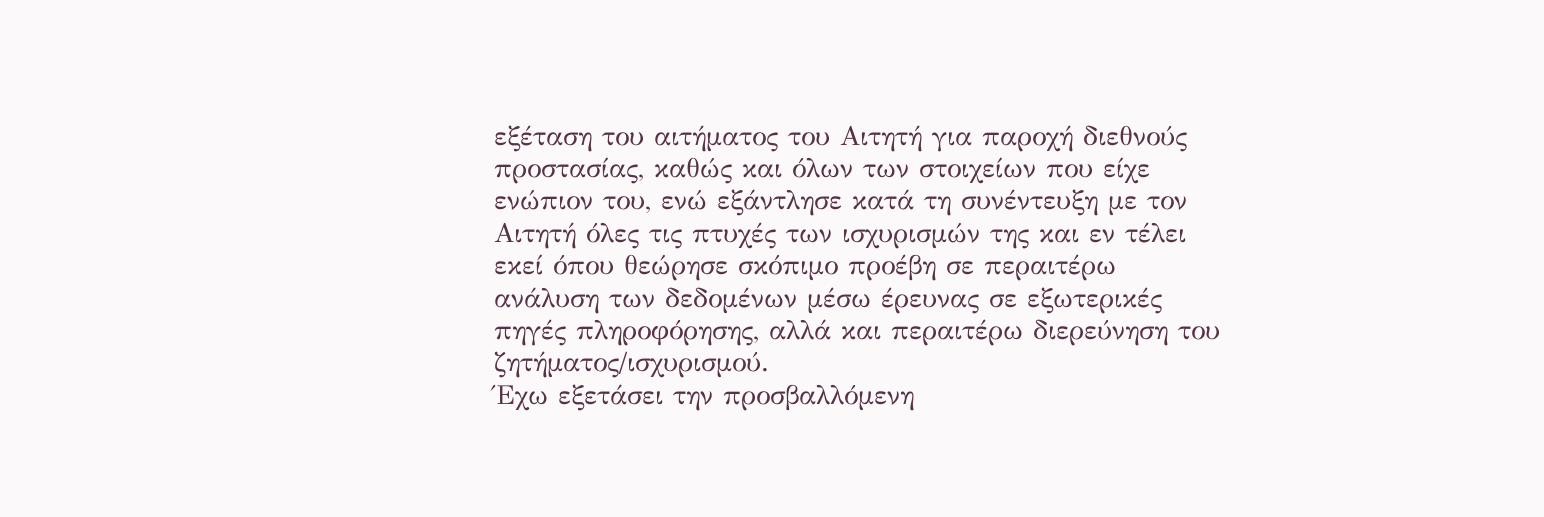εξέταση του αιτήματος του Αιτητή για παροχή διεθνούς προστασίας, καθώς και όλων των στοιχείων που είχε ενώπιον του, ενώ εξάντλησε κατά τη συνέντευξη με τον Αιτητή όλες τις πτυχές των ισχυρισμών της και εν τέλει εκεί όπου θεώρησε σκόπιμο προέβη σε περαιτέρω ανάλυση των δεδομένων μέσω έρευνας σε εξωτερικές πηγές πληροφόρησης, αλλά και περαιτέρω διερεύνηση του ζητήματος/ισχυρισμού.
Έχω εξετάσει την προσβαλλόμενη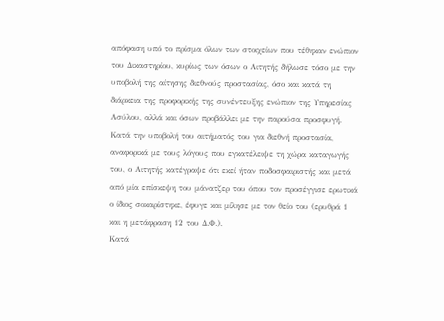απόφαση υπό το πρίσμα όλων των στοιχείων που τέθηκαν ενώπιον του Δικαστηρίου, κυρίως των όσων ο Αιτητής δήλωσε τόσο με την υποβολή της αίτησης διεθνούς προστασίας, όσο και κατά τη διάρκεια της προφορικής της συνέντευξης ενώπιον της Υπηρεσίας Ασύλου, αλλά και όσων προβάλλει με την παρούσα προσφυγή.
Κατά την υποβολή του αιτήματός του για διεθνή προστασία, αναφορικά με τους λόγους που εγκατέλειψε τη χώρα καταγωγής του, ο Αιτητής κατέγραψε ότι εκεί ήταν ποδοσφαιριστής και μετά από μία επίσκεψη του μάνατζερ του όπου τον προσέγγισε ερωτικά ο ίδιος σοκαρίστηκε, έφυγε και μίλησε με τον θείο του (ερυθρά 1 και η μετάφραση 12 του Δ.Φ.).
Κατά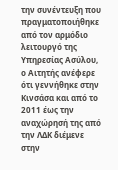την συνέντευξη που πραγματοποιήθηκε από τον αρμόδιο λειτουργό της Υπηρεσίας Ασύλου, ο Αιτητής ανέφερε ότι γεννήθηκε στην Κινσάσα και από το 2011 έως την αναχώρησή της από την ΛΔΚ διέμενε στην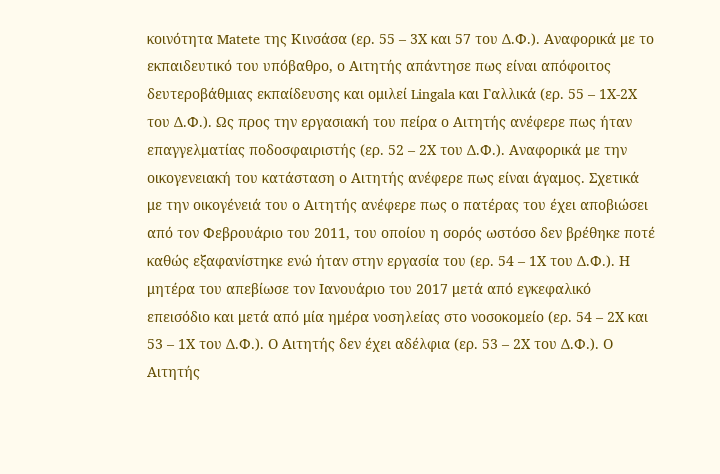κοινότητα Matete της Κινσάσα (ερ. 55 – 3Χ και 57 του Δ.Φ.). Αναφορικά με το εκπαιδευτικό του υπόβαθρο, ο Αιτητής απάντησε πως είναι απόφοιτος δευτεροβάθμιας εκπαίδευσης και ομιλεί Lingala και Γαλλικά (ερ. 55 – 1Χ-2Χ του Δ.Φ.). Ως προς την εργασιακή του πείρα ο Αιτητής ανέφερε πως ήταν επαγγελματίας ποδοσφαιριστής (ερ. 52 – 2Χ του Δ.Φ.). Αναφορικά με την οικογενειακή του κατάσταση ο Αιτητής ανέφερε πως είναι άγαμος. Σχετικά με την οικογένειά του ο Αιτητής ανέφερε πως ο πατέρας του έχει αποβιώσει από τον Φεβρουάριο του 2011, του οποίου η σορός ωστόσο δεν βρέθηκε ποτέ καθώς εξαφανίστηκε ενώ ήταν στην εργασία του (ερ. 54 – 1Χ του Δ.Φ.). Η μητέρα του απεβίωσε τον Ιανουάριο του 2017 μετά από εγκεφαλικό επεισόδιο και μετά από μία ημέρα νοσηλείας στο νοσοκομείο (ερ. 54 – 2Χ και 53 – 1Χ του Δ.Φ.). Ο Αιτητής δεν έχει αδέλφια (ερ. 53 – 2Χ του Δ.Φ.). Ο Αιτητής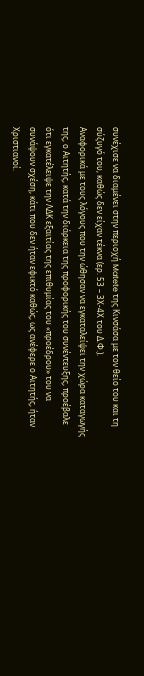συνέχισε να διαμένει στην περιοχή Matete της Κινσάσα με τον θείο του και τη σύζυγό του, καθώς δεν είχαν τέκνα (ερ. 53 – 3Χ-4Χ του Δ.Φ.).
Αναφορικά με τους λόγους που την ώθησαν να εγκαταλείψει την χώρα καταγωγής της, ο Αιτητής, κατά την διάρκεια της προφορικής του συνέντευξης, προέβαλε ότι εγκατέλειψε την ΛΔΚ εξαιτίας της επιθυμίας του «προέδρου» του να συνάψουν σχέση, κάτι που δεν ήταν εφικτό καθώς, ως ανέφερε ο Αιτητής, ήταν Χριστιανοί.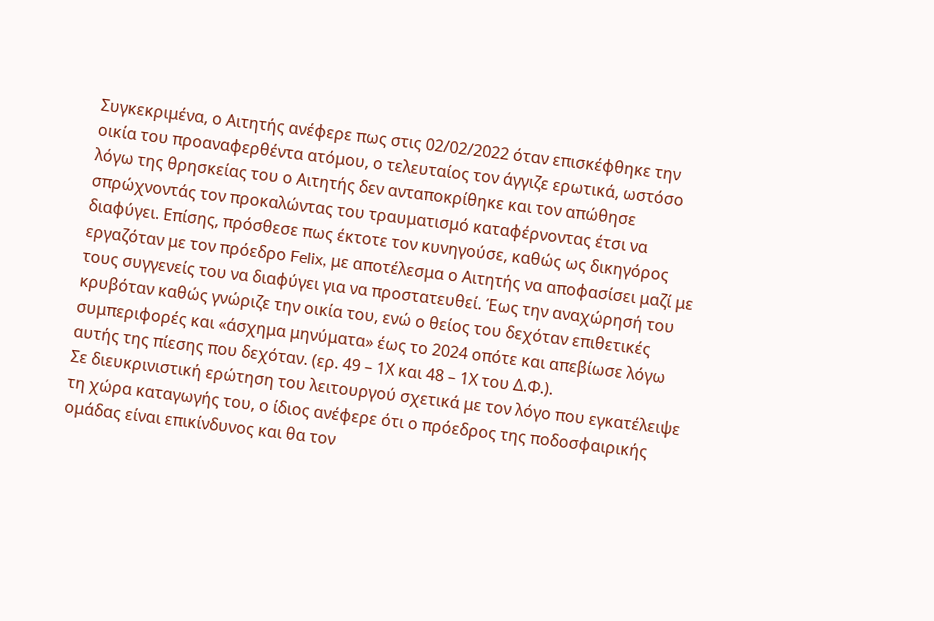Συγκεκριμένα, ο Αιτητής ανέφερε πως στις 02/02/2022 όταν επισκέφθηκε την οικία του προαναφερθέντα ατόμου, ο τελευταίος τον άγγιζε ερωτικά, ωστόσο λόγω της θρησκείας του ο Αιτητής δεν ανταποκρίθηκε και τον απώθησε σπρώχνοντάς τον προκαλώντας του τραυματισμό καταφέρνοντας έτσι να διαφύγει. Επίσης, πρόσθεσε πως έκτοτε τον κυνηγούσε, καθώς ως δικηγόρος εργαζόταν με τον πρόεδρο Felix, με αποτέλεσμα ο Αιτητής να αποφασίσει μαζί με τους συγγενείς του να διαφύγει για να προστατευθεί. Έως την αναχώρησή του κρυβόταν καθώς γνώριζε την οικία του, ενώ ο θείος του δεχόταν επιθετικές συμπεριφορές και «άσχημα μηνύματα» έως το 2024 οπότε και απεβίωσε λόγω αυτής της πίεσης που δεχόταν. (ερ. 49 – 1Χ και 48 – 1Χ του Δ.Φ.).
Σε διευκρινιστική ερώτηση του λειτουργού σχετικά με τον λόγο που εγκατέλειψε τη χώρα καταγωγής του, ο ίδιος ανέφερε ότι ο πρόεδρος της ποδοσφαιρικής ομάδας είναι επικίνδυνος και θα τον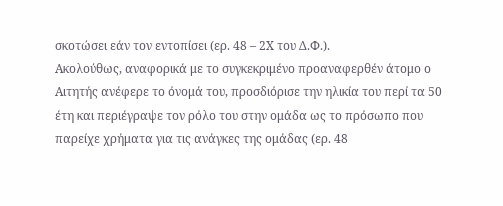σκοτώσει εάν τον εντοπίσει (ερ. 48 – 2Χ του Δ.Φ.).
Ακολούθως, αναφορικά με το συγκεκριμένο προαναφερθέν άτομο ο Αιτητής ανέφερε το όνομά του, προσδιόρισε την ηλικία του περί τα 50 έτη και περιέγραψε τον ρόλο του στην ομάδα ως το πρόσωπο που παρείχε χρήματα για τις ανάγκες της ομάδας (ερ. 48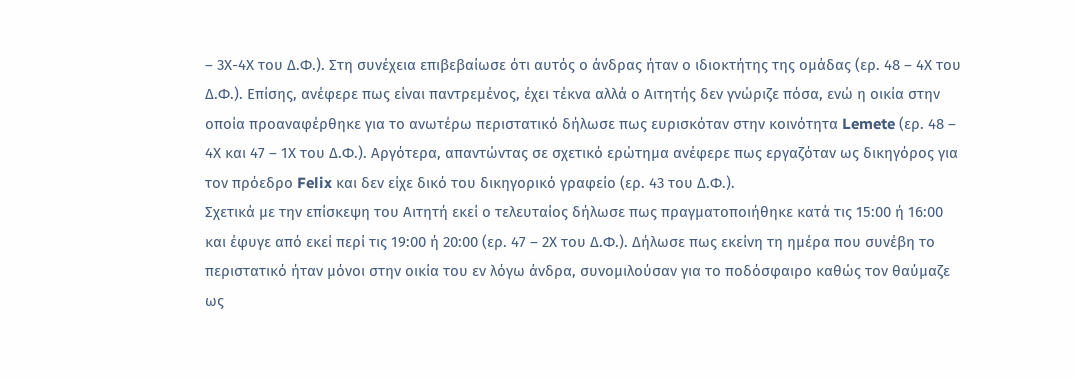– 3Χ-4Χ του Δ.Φ.). Στη συνέχεια επιβεβαίωσε ότι αυτός ο άνδρας ήταν ο ιδιοκτήτης της ομάδας (ερ. 48 – 4Χ του Δ.Φ.). Επίσης, ανέφερε πως είναι παντρεμένος, έχει τέκνα αλλά ο Αιτητής δεν γνώριζε πόσα, ενώ η οικία στην οποία προαναφέρθηκε για το ανωτέρω περιστατικό δήλωσε πως ευρισκόταν στην κοινότητα Lemete (ερ. 48 – 4Χ και 47 – 1Χ του Δ.Φ.). Αργότερα, απαντώντας σε σχετικό ερώτημα ανέφερε πως εργαζόταν ως δικηγόρος για τον πρόεδρο Felix και δεν είχε δικό του δικηγορικό γραφείο (ερ. 43 του Δ.Φ.).
Σχετικά με την επίσκεψη του Αιτητή εκεί ο τελευταίος δήλωσε πως πραγματοποιήθηκε κατά τις 15:00 ή 16:00 και έφυγε από εκεί περί τις 19:00 ή 20:00 (ερ. 47 – 2Χ του Δ.Φ.). Δήλωσε πως εκείνη τη ημέρα που συνέβη το περιστατικό ήταν μόνοι στην οικία του εν λόγω άνδρα, συνομιλούσαν για το ποδόσφαιρο καθώς τον θαύμαζε ως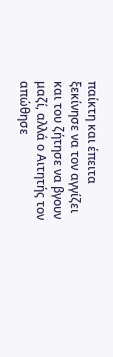παίκτη και έπειτα ξεκίνησε να τον αγγίζει και του ζήτησε να βγουν μαζί, αλλά ο Αιτητής τον απώθησε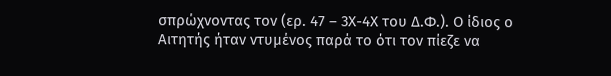σπρώχνοντας τον (ερ. 47 – 3Χ-4Χ του Δ.Φ.). Ο ίδιος ο Αιτητής ήταν ντυμένος παρά το ότι τον πίεζε να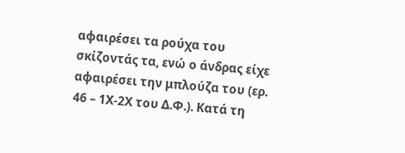αφαιρέσει τα ρούχα του σκίζοντάς τα, ενώ ο άνδρας είχε αφαιρέσει την μπλούζα του (ερ. 46 – 1Χ-2Χ του Δ.Φ.). Κατά τη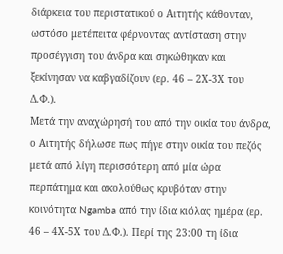διάρκεια του περιστατικού ο Αιτητής κάθονταν, ωστόσο μετέπειτα φέρνοντας αντίσταση στην προσέγγιση του άνδρα και σηκώθηκαν και ξεκίνησαν να καβγαδίζουν (ερ. 46 – 2Χ-3Χ του Δ.Φ.).
Μετά την αναχώρησή του από την οικία του άνδρα, ο Αιτητής δήλωσε πως πήγε στην οικία του πεζός μετά από λίγη περισσότερη από μία ώρα περπάτημα και ακολούθως κρυβόταν στην κοινότητα Ngamba από την ίδια κιόλας ημέρα (ερ. 46 – 4Χ-5Χ του Δ.Φ.). Περί της 23:00 τη ίδια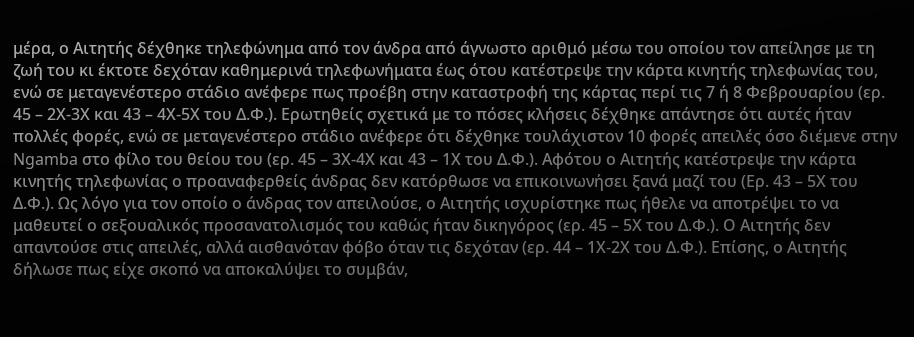μέρα, ο Αιτητής δέχθηκε τηλεφώνημα από τον άνδρα από άγνωστο αριθμό μέσω του οποίου τον απείλησε με τη ζωή του κι έκτοτε δεχόταν καθημερινά τηλεφωνήματα έως ότου κατέστρεψε την κάρτα κινητής τηλεφωνίας του, ενώ σε μεταγενέστερο στάδιο ανέφερε πως προέβη στην καταστροφή της κάρτας περί τις 7 ή 8 Φεβρουαρίου (ερ. 45 – 2Χ-3Χ και 43 – 4Χ-5Χ του Δ.Φ.). Ερωτηθείς σχετικά με το πόσες κλήσεις δέχθηκε απάντησε ότι αυτές ήταν πολλές φορές, ενώ σε μεταγενέστερο στάδιο ανέφερε ότι δέχθηκε τουλάχιστον 10 φορές απειλές όσο διέμενε στην Ngamba στο φίλο του θείου του (ερ. 45 – 3Χ-4Χ και 43 – 1Χ του Δ.Φ.). Αφότου ο Αιτητής κατέστρεψε την κάρτα κινητής τηλεφωνίας ο προαναφερθείς άνδρας δεν κατόρθωσε να επικοινωνήσει ξανά μαζί του (Ερ. 43 – 5Χ του Δ.Φ.). Ως λόγο για τον οποίο ο άνδρας τον απειλούσε, ο Αιτητής ισχυρίστηκε πως ήθελε να αποτρέψει το να μαθευτεί ο σεξουαλικός προσανατολισμός του καθώς ήταν δικηγόρος (ερ. 45 – 5Χ του Δ.Φ.). Ο Αιτητής δεν απαντούσε στις απειλές, αλλά αισθανόταν φόβο όταν τις δεχόταν (ερ. 44 – 1Χ-2Χ του Δ.Φ.). Επίσης, ο Αιτητής δήλωσε πως είχε σκοπό να αποκαλύψει το συμβάν,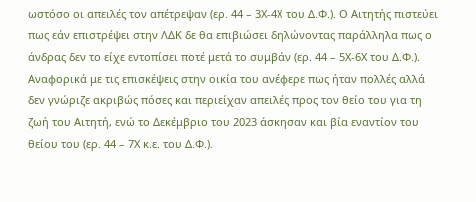ωστόσο οι απειλές τον απέτρεψαν (ερ. 44 – 3Χ-4X του Δ.Φ.). Ο Αιτητής πιστεύει πως εάν επιστρέψει στην ΛΔΚ δε θα επιβιώσει δηλώνοντας παράλληλα πως ο άνδρας δεν το είχε εντοπίσει ποτέ μετά το συμβάν (ερ. 44 – 5Χ-6Χ του Δ.Φ.).
Αναφορικά με τις επισκέψεις στην οικία του ανέφερε πως ήταν πολλές αλλά δεν γνώριζε ακριβώς πόσες και περιείχαν απειλές προς τον θείο του για τη ζωή του Αιτητή, ενώ το Δεκέμβριο του 2023 άσκησαν και βία εναντίον του θείου του (ερ. 44 – 7Χ κ.ε. του Δ.Φ.).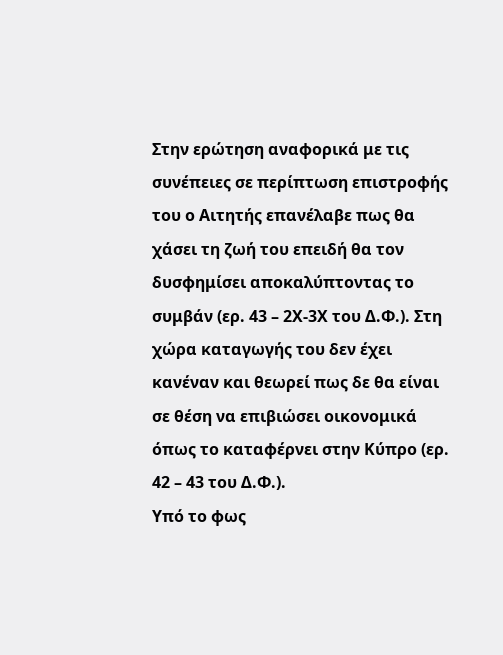Στην ερώτηση αναφορικά με τις συνέπειες σε περίπτωση επιστροφής του ο Αιτητής επανέλαβε πως θα χάσει τη ζωή του επειδή θα τον δυσφημίσει αποκαλύπτοντας το συμβάν (ερ. 43 – 2Χ-3Χ του Δ.Φ.). Στη χώρα καταγωγής του δεν έχει κανέναν και θεωρεί πως δε θα είναι σε θέση να επιβιώσει οικονομικά όπως το καταφέρνει στην Κύπρο (ερ. 42 – 43 του Δ.Φ.).
Υπό το φως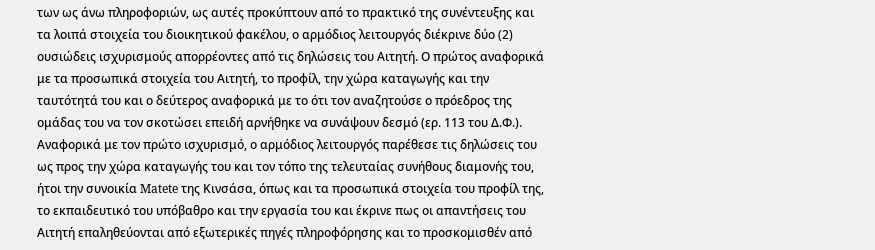των ως άνω πληροφοριών, ως αυτές προκύπτουν από το πρακτικό της συνέντευξης και τα λοιπά στοιχεία του διοικητικού φακέλου, ο αρμόδιος λειτουργός διέκρινε δύο (2) ουσιώδεις ισχυρισμούς απορρέοντες από τις δηλώσεις του Αιτητή. Ο πρώτος αναφορικά με τα προσωπικά στοιχεία του Αιτητή, το προφίλ, την χώρα καταγωγής και την ταυτότητά του και ο δεύτερος αναφορικά με το ότι τον αναζητούσε ο πρόεδρος της ομάδας του να τον σκοτώσει επειδή αρνήθηκε να συνάψουν δεσμό (ερ. 113 του Δ.Φ.).
Αναφορικά με τον πρώτο ισχυρισμό, ο αρμόδιος λειτουργός παρέθεσε τις δηλώσεις του ως προς την χώρα καταγωγής του και τον τόπο της τελευταίας συνήθους διαμονής του, ήτοι την συνοικία Matete της Κινσάσα, όπως και τα προσωπικά στοιχεία του προφίλ της, το εκπαιδευτικό του υπόβαθρο και την εργασία του και έκρινε πως οι απαντήσεις του Αιτητή επαληθεύονται από εξωτερικές πηγές πληροφόρησης και το προσκομισθέν από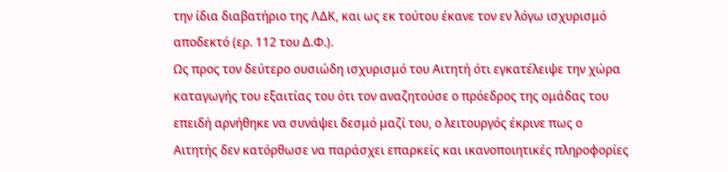την ίδια διαβατήριο της ΛΔΚ, και ως εκ τούτου έκανε τον εν λόγω ισχυρισμό αποδεκτό (ερ. 112 του Δ.Φ.).
Ως προς τον δεύτερο ουσιώδη ισχυρισμό του Αιτητή ότι εγκατέλειψε την χώρα καταγωγής του εξαιτίας του ότι τον αναζητούσε ο πρόεδρος της ομάδας του επειδή αρνήθηκε να συνάψει δεσμό μαζί του, ο λειτουργός έκρινε πως ο Αιτητής δεν κατόρθωσε να παράσχει επαρκείς και ικανοποιητικές πληροφορίες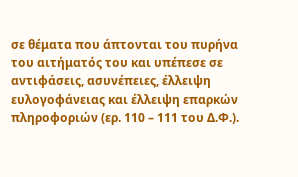σε θέματα που άπτονται του πυρήνα του αιτήματός του και υπέπεσε σε αντιφάσεις, ασυνέπειες, έλλειψη ευλογοφάνειας και έλλειψη επαρκών πληροφοριών (ερ. 110 – 111 του Δ.Φ.).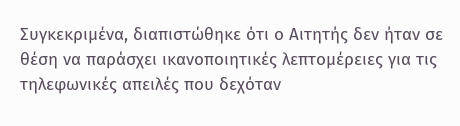Συγκεκριμένα, διαπιστώθηκε ότι ο Αιτητής δεν ήταν σε θέση να παράσχει ικανοποιητικές λεπτομέρειες για τις τηλεφωνικές απειλές που δεχόταν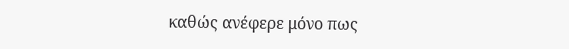καθώς ανέφερε μόνο πως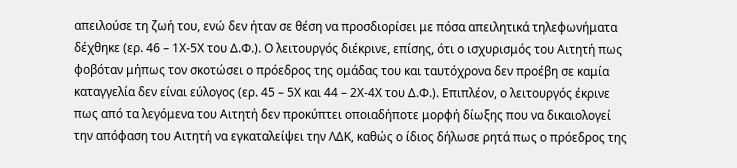απειλούσε τη ζωή του, ενώ δεν ήταν σε θέση να προσδιορίσει με πόσα απειλητικά τηλεφωνήματα δέχθηκε (ερ. 46 – 1Χ-5Χ του Δ.Φ.). Ο λειτουργός διέκρινε, επίσης, ότι ο ισχυρισμός του Αιτητή πως φοβόταν μήπως τον σκοτώσει ο πρόεδρος της ομάδας του και ταυτόχρονα δεν προέβη σε καμία καταγγελία δεν είναι εύλογος (ερ. 45 – 5Χ και 44 – 2Χ-4Χ του Δ.Φ.). Επιπλέον, ο λειτουργός έκρινε πως από τα λεγόμενα του Αιτητή δεν προκύπτει οποιαδήποτε μορφή δίωξης που να δικαιολογεί την απόφαση του Αιτητή να εγκαταλείψει την ΛΔΚ, καθώς ο ίδιος δήλωσε ρητά πως ο πρόεδρος της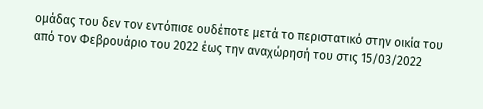ομάδας του δεν τον εντόπισε ουδέποτε μετά το περιστατικό στην οικία του από τον Φεβρουάριο του 2022 έως την αναχώρησή του στις 15/03/2022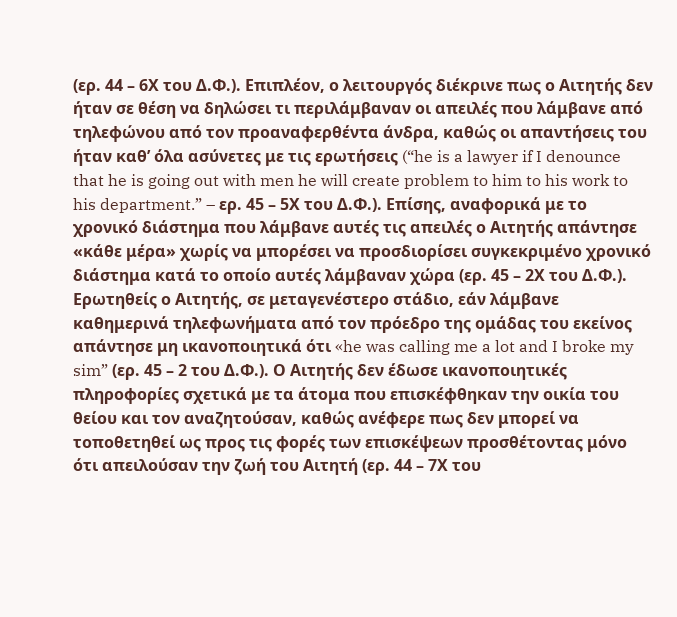(ερ. 44 – 6Χ του Δ.Φ.). Επιπλέον, ο λειτουργός διέκρινε πως ο Αιτητής δεν ήταν σε θέση να δηλώσει τι περιλάμβαναν οι απειλές που λάμβανε από τηλεφώνου από τον προαναφερθέντα άνδρα, καθώς οι απαντήσεις του ήταν καθ’ όλα ασύνετες με τις ερωτήσεις (“he is a lawyer if I denounce that he is going out with men he will create problem to him to his work to his department.” – ερ. 45 – 5Χ του Δ.Φ.). Επίσης, αναφορικά με το χρονικό διάστημα που λάμβανε αυτές τις απειλές ο Αιτητής απάντησε «κάθε μέρα» χωρίς να μπορέσει να προσδιορίσει συγκεκριμένο χρονικό διάστημα κατά το οποίο αυτές λάμβαναν χώρα (ερ. 45 – 2Χ του Δ.Φ.). Ερωτηθείς ο Αιτητής, σε μεταγενέστερο στάδιο, εάν λάμβανε καθημερινά τηλεφωνήματα από τον πρόεδρο της ομάδας του εκείνος απάντησε μη ικανοποιητικά ότι «he was calling me a lot and I broke my sim” (ερ. 45 – 2 του Δ.Φ.). Ο Αιτητής δεν έδωσε ικανοποιητικές πληροφορίες σχετικά με τα άτομα που επισκέφθηκαν την οικία του θείου και τον αναζητούσαν, καθώς ανέφερε πως δεν μπορεί να τοποθετηθεί ως προς τις φορές των επισκέψεων προσθέτοντας μόνο ότι απειλούσαν την ζωή του Αιτητή (ερ. 44 – 7Χ του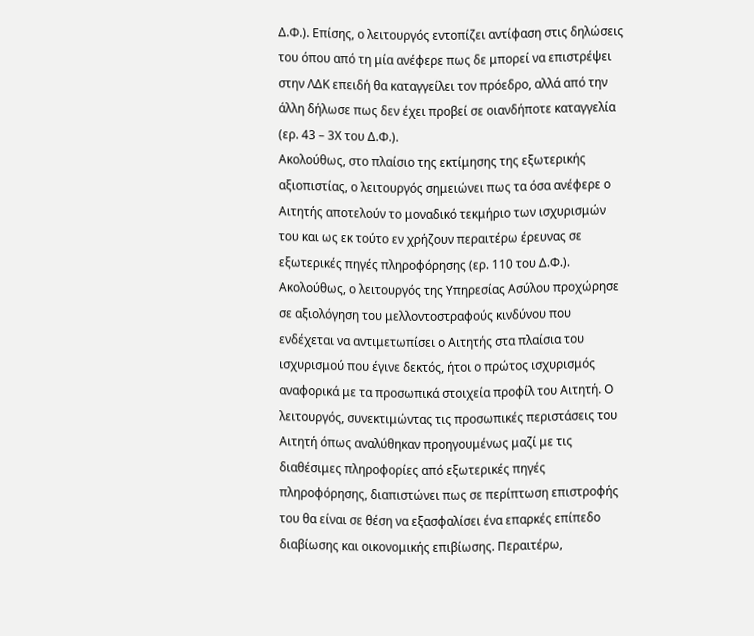Δ.Φ.). Επίσης, ο λειτουργός εντοπίζει αντίφαση στις δηλώσεις του όπου από τη μία ανέφερε πως δε μπορεί να επιστρέψει στην ΛΔΚ επειδή θα καταγγείλει τον πρόεδρο, αλλά από την άλλη δήλωσε πως δεν έχει προβεί σε οιανδήποτε καταγγελία (ερ. 43 – 3Χ του Δ.Φ.).
Ακολούθως, στο πλαίσιο της εκτίμησης της εξωτερικής αξιοπιστίας, ο λειτουργός σημειώνει πως τα όσα ανέφερε ο Αιτητής αποτελούν το μοναδικό τεκμήριο των ισχυρισμών του και ως εκ τούτο εν χρήζουν περαιτέρω έρευνας σε εξωτερικές πηγές πληροφόρησης (ερ. 110 του Δ.Φ.).
Ακολούθως, ο λειτουργός της Υπηρεσίας Ασύλου προχώρησε σε αξιολόγηση του μελλοντοστραφούς κινδύνου που ενδέχεται να αντιμετωπίσει ο Αιτητής στα πλαίσια του ισχυρισμού που έγινε δεκτός, ήτοι ο πρώτος ισχυρισμός αναφορικά με τα προσωπικά στοιχεία προφίλ του Αιτητή. Ο λειτουργός, συνεκτιμώντας τις προσωπικές περιστάσεις του Αιτητή όπως αναλύθηκαν προηγουμένως μαζί με τις διαθέσιμες πληροφορίες από εξωτερικές πηγές πληροφόρησης, διαπιστώνει πως σε περίπτωση επιστροφής του θα είναι σε θέση να εξασφαλίσει ένα επαρκές επίπεδο διαβίωσης και οικονομικής επιβίωσης. Περαιτέρω,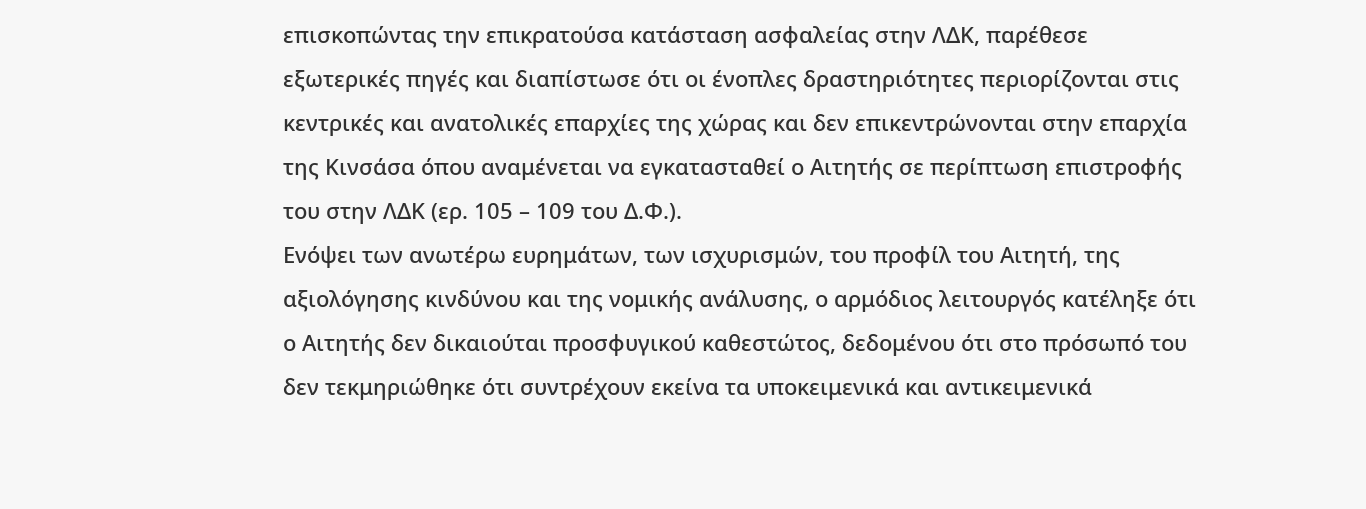επισκοπώντας την επικρατούσα κατάσταση ασφαλείας στην ΛΔΚ, παρέθεσε εξωτερικές πηγές και διαπίστωσε ότι οι ένοπλες δραστηριότητες περιορίζονται στις κεντρικές και ανατολικές επαρχίες της χώρας και δεν επικεντρώνονται στην επαρχία της Κινσάσα όπου αναμένεται να εγκατασταθεί ο Αιτητής σε περίπτωση επιστροφής του στην ΛΔΚ (ερ. 105 – 109 του Δ.Φ.).
Ενόψει των ανωτέρω ευρημάτων, των ισχυρισμών, του προφίλ του Αιτητή, της αξιολόγησης κινδύνου και της νομικής ανάλυσης, ο αρμόδιος λειτουργός κατέληξε ότι ο Αιτητής δεν δικαιούται προσφυγικού καθεστώτος, δεδομένου ότι στο πρόσωπό του δεν τεκμηριώθηκε ότι συντρέχουν εκείνα τα υποκειμενικά και αντικειμενικά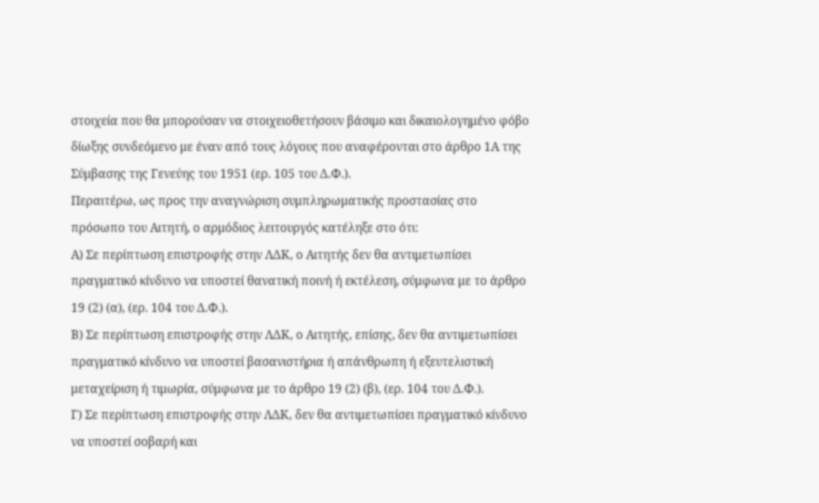στοιχεία που θα μπορούσαν να στοιχειοθετήσουν βάσιμο και δικαιολογημένο φόβο δίωξης συνδεόμενο με έναν από τους λόγους που αναφέρονται στο άρθρο 1Α της Σύμβασης της Γενεύης του 1951 (ερ. 105 του Δ.Φ.).
Περαιτέρω, ως προς την αναγνώριση συμπληρωματικής προστασίας στο πρόσωπο του Αιτητή, ο αρμόδιος λειτουργός κατέληξε στο ότι:
Α) Σε περίπτωση επιστροφής στην ΛΔΚ, ο Αιτητής δεν θα αντιμετωπίσει πραγματικό κίνδυνο να υποστεί θανατική ποινή ή εκτέλεση, σύμφωνα με το άρθρο 19 (2) (α), (ερ. 104 του Δ.Φ.).
Β) Σε περίπτωση επιστροφής στην ΛΔΚ, ο Αιτητής, επίσης, δεν θα αντιμετωπίσει πραγματικό κίνδυνο να υποστεί βασανιστήρια ή απάνθρωπη ή εξευτελιστική μεταχείριση ή τιμωρία, σύμφωνα με το άρθρο 19 (2) (β), (ερ. 104 του Δ.Φ.).
Γ) Σε περίπτωση επιστροφής στην ΛΔΚ, δεν θα αντιμετωπίσει πραγματικό κίνδυνο να υποστεί σοβαρή και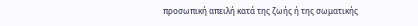προσωπική απειλή κατά της ζωής ή της σωματικής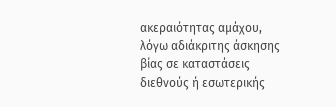ακεραιότητας αμάχου, λόγω αδιάκριτης άσκησης βίας σε καταστάσεις διεθνούς ή εσωτερικής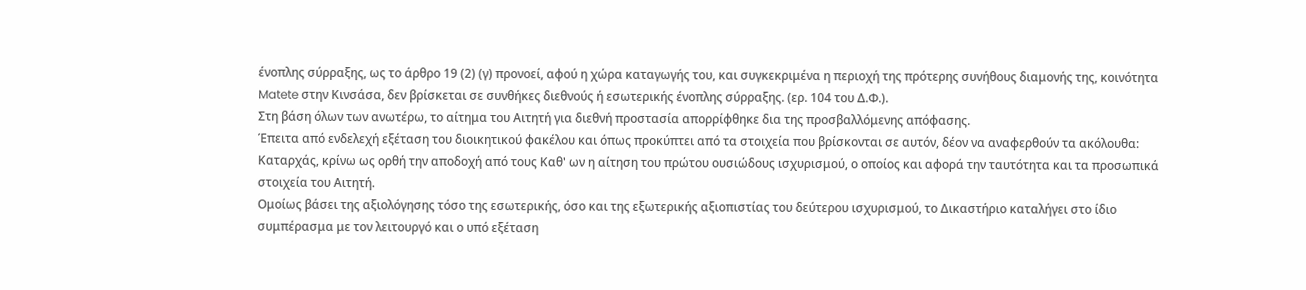ένοπλης σύρραξης, ως το άρθρο 19 (2) (γ) προνοεί, αφού η χώρα καταγωγής του, και συγκεκριμένα η περιοχή της πρότερης συνήθους διαμονής της, κοινότητα Matete στην Κινσάσα, δεν βρίσκεται σε συνθήκες διεθνούς ή εσωτερικής ένοπλης σύρραξης. (ερ. 104 του Δ.Φ.).
Στη βάση όλων των ανωτέρω, το αίτημα του Αιτητή για διεθνή προστασία απορρίφθηκε δια της προσβαλλόμενης απόφασης.
Έπειτα από ενδελεχή εξέταση του διοικητικού φακέλου και όπως προκύπτει από τα στοιχεία που βρίσκονται σε αυτόν, δέον να αναφερθούν τα ακόλουθα:
Καταρχάς, κρίνω ως ορθή την αποδοχή από τους Καθ' ων η αίτηση του πρώτου ουσιώδους ισχυρισμού, ο οποίος και αφορά την ταυτότητα και τα προσωπικά στοιχεία του Αιτητή.
Ομοίως βάσει της αξιολόγησης τόσο της εσωτερικής, όσο και της εξωτερικής αξιοπιστίας του δεύτερου ισχυρισμού, το Δικαστήριο καταλήγει στο ίδιο συμπέρασμα με τον λειτουργό και ο υπό εξέταση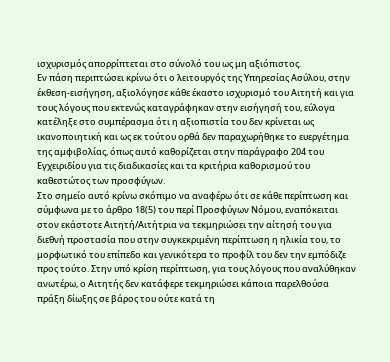ισχυρισμός απορρίπτεται στο σύνολό του ως μη αξιόπιστος.
Εν πάση περιπτώσει κρίνω ότι ο λειτουργός της Υπηρεσίας Ασύλου, στην έκθεση-εισήγηση, αξιολόγησε κάθε έκαστο ισχυρισμό του Αιτητή και για τους λόγους που εκτενώς καταγράφηκαν στην εισήγησή του, εύλογα κατέληξε στο συμπέρασμα ότι η αξιοπιστία του δεν κρίνεται ως ικανοποιητική και ως εκ τούτου ορθά δεν παραχωρήθηκε το ευεργέτημα της αμφιβολίας, όπως αυτό καθορίζεται στην παράγραφο 204 του Εγχειριδίου για τις διαδικασίες και τα κριτήρια καθορισμού του καθεστώτος των προσφύγων.
Στο σημείο αυτό κρίνω σκόπιμο να αναφέρω ότι σε κάθε περίπτωση και σύμφωνα με το άρθρο 18(5) του περί Προσφύγων Νόμου, εναπόκειται στον εκάστοτε Αιτητή/Αιτήτρια να τεκμηριώσει την αίτησή του για διεθνή προστασία που στην συγκεκριμένη περίπτωση η ηλικία του, το μορφωτικό του επίπεδο και γενικότερα το προφίλ του δεν την εμπόδιζε προς τούτο. Στην υπό κρίση περίπτωση, για τους λόγους που αναλύθηκαν ανωτέρω, ο Αιτητής δεν κατάφερε τεκμηριώσει κάποια παρελθούσα πράξη δίωξης σε βάρος του ούτε κατά τη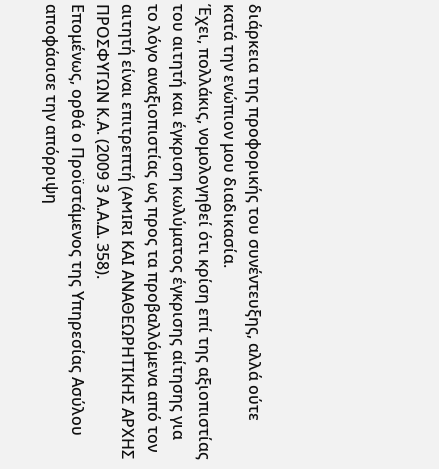διάρκεια της προφορικής του συνέντευξης, αλλά ούτε κατά την ενώπιον μου διαδικασία.
Έχει, πολλάκις, νομολογηθεί ότι κρίση επί της αξιοπιστίας του αιτητή και έγκριση κωλύματος έγκρισης αίτησης για το λόγο αναξιοπιστίας ως προς τα προβαλλόμενα από τον αιτητή είναι επιτρεπτή (AMIRI ΚΑΙ ΑΝΑΘΕΩΡΗΤΙΚΗΣ ΑΡΧΗΣ ΠΡΟΣΦΥΓΩΝ Κ.Α. (2009 3 Α.Α.Δ. 358).
Επομένως, ορθά ο Προϊστάμενος της Υπηρεσίας Ασύλου αποφάσισε την απόρριψη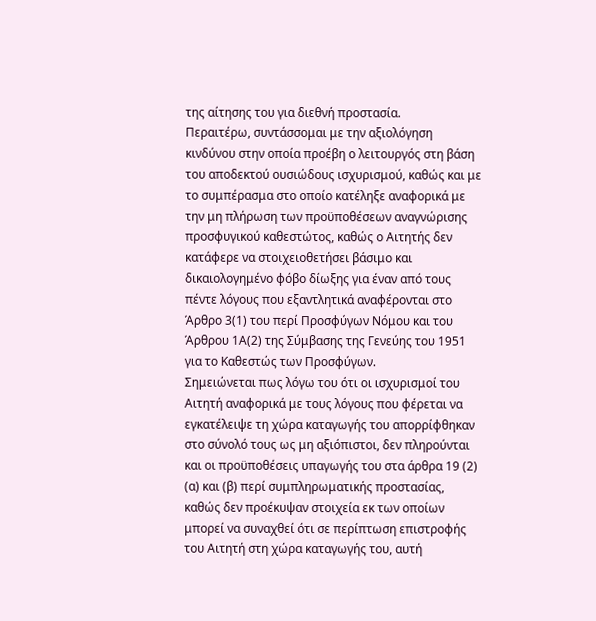της αίτησης του για διεθνή προστασία.
Περαιτέρω, συντάσσομαι με την αξιολόγηση κινδύνου στην οποία προέβη ο λειτουργός στη βάση του αποδεκτού ουσιώδους ισχυρισμού, καθώς και με το συμπέρασμα στο οποίο κατέληξε αναφορικά με την μη πλήρωση των προϋποθέσεων αναγνώρισης προσφυγικού καθεστώτος, καθώς ο Αιτητής δεν κατάφερε να στοιχειοθετήσει βάσιμο και δικαιολογημένο φόβο δίωξης για έναν από τους πέντε λόγους που εξαντλητικά αναφέρονται στο Άρθρο 3(1) του περί Προσφύγων Νόμου και του Άρθρου 1Α(2) της Σύμβασης της Γενεύης του 1951 για το Καθεστώς των Προσφύγων.
Σημειώνεται πως λόγω του ότι οι ισχυρισμοί του Αιτητή αναφορικά με τους λόγους που φέρεται να εγκατέλειψε τη χώρα καταγωγής του απορρίφθηκαν στο σύνολό τους ως μη αξιόπιστοι, δεν πληρούνται και οι προϋποθέσεις υπαγωγής του στα άρθρα 19 (2) (α) και (β) περί συμπληρωματικής προστασίας, καθώς δεν προέκυψαν στοιχεία εκ των οποίων μπορεί να συναχθεί ότι σε περίπτωση επιστροφής του Αιτητή στη χώρα καταγωγής του, αυτή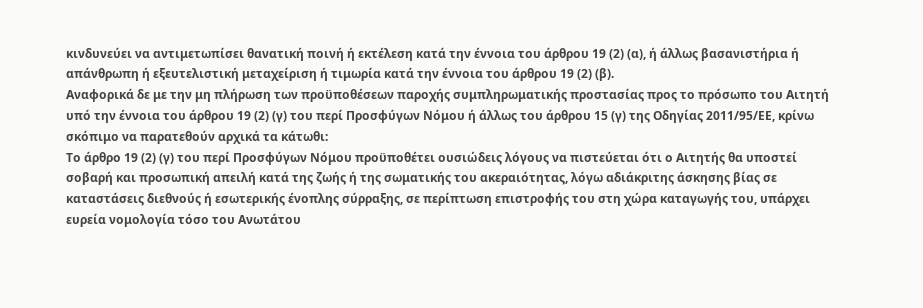κινδυνεύει να αντιμετωπίσει θανατική ποινή ή εκτέλεση κατά την έννοια του άρθρου 19 (2) (α), ή άλλως βασανιστήρια ή απάνθρωπη ή εξευτελιστική μεταχείριση ή τιμωρία κατά την έννοια του άρθρου 19 (2) (β).
Αναφορικά δε με την μη πλήρωση των προϋποθέσεων παροχής συμπληρωματικής προστασίας προς το πρόσωπο του Αιτητή υπό την έννοια του άρθρου 19 (2) (γ) του περί Προσφύγων Νόμου ή άλλως του άρθρου 15 (γ) της Οδηγίας 2011/95/ΕΕ, κρίνω σκόπιμο να παρατεθούν αρχικά τα κάτωθι:
Το άρθρο 19 (2) (γ) του περί Προσφύγων Νόμου προϋποθέτει ουσιώδεις λόγους να πιστεύεται ότι ο Αιτητής θα υποστεί σοβαρή και προσωπική απειλή κατά της ζωής ή της σωματικής του ακεραιότητας, λόγω αδιάκριτης άσκησης βίας σε καταστάσεις διεθνούς ή εσωτερικής ένοπλης σύρραξης, σε περίπτωση επιστροφής του στη χώρα καταγωγής του, υπάρχει ευρεία νομολογία τόσο του Ανωτάτου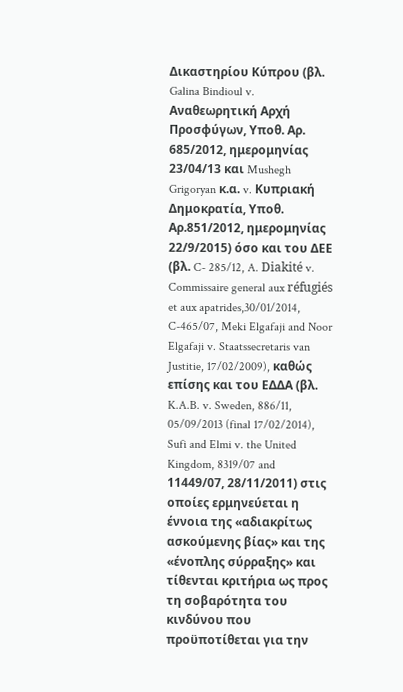Δικαστηρίου Κύπρου (βλ. Galina Bindioul v. Αναθεωρητική Αρχή Προσφύγων, Υποθ. Αρ. 685/2012, ημερομηνίας 23/04/13 και Mushegh Grigoryan κ.α. v. Κυπριακή Δημοκρατία, Υποθ. Αρ.851/2012, ημερομηνίας 22/9/2015) όσο και του ΔΕΕ (βλ. C- 285/12, A. Diakité v. Commissaire general aux réfugiés et aux apatrides,30/01/2014, C-465/07, Meki Elgafaji and Noor Elgafaji v. Staatssecretaris van Justitie, 17/02/2009), καθώς επίσης και του ΕΔΔΑ (βλ. K.A.B. v. Sweden, 886/11, 05/09/2013 (final 17/02/2014), Sufi and Elmi v. the United Kingdom, 8319/07 and 11449/07, 28/11/2011) στις οποίες ερμηνεύεται η έννοια της «αδιακρίτως ασκούμενης βίας» και της «ένοπλης σύρραξης» και τίθενται κριτήρια ως προς τη σοβαρότητα του κινδύνου που προϋποτίθεται για την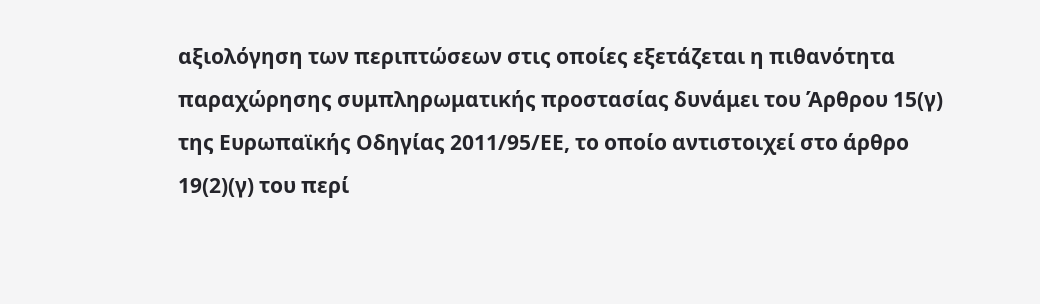αξιολόγηση των περιπτώσεων στις οποίες εξετάζεται η πιθανότητα παραχώρησης συμπληρωματικής προστασίας δυνάμει του Άρθρου 15(γ) της Ευρωπαϊκής Οδηγίας 2011/95/ΕΕ, το οποίο αντιστοιχεί στο άρθρο 19(2)(γ) του περί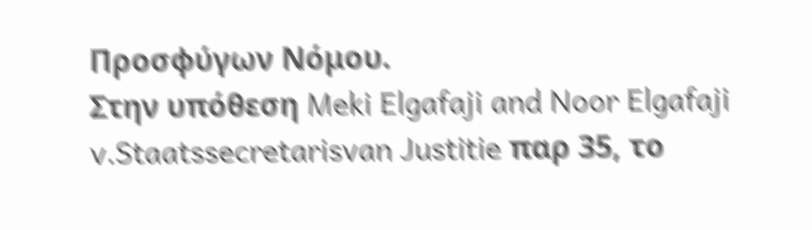Προσφύγων Νόμου.
Στην υπόθεση Meki Elgafaji and Noor Elgafaji v.Staatssecretarisvan Justitie παρ 35, το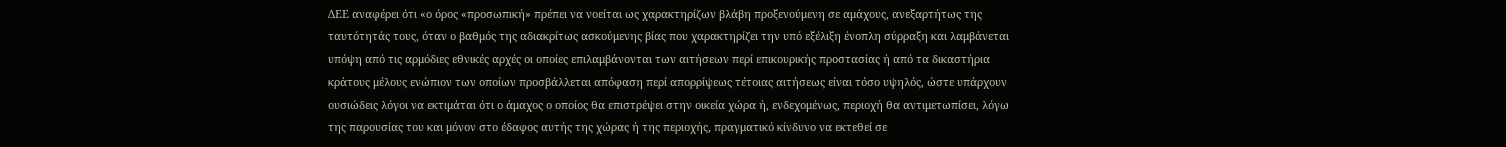ΔΕΕ αναφέρει ότι «ο όρος «προσωπική» πρέπει να νοείται ως χαρακτηρίζων βλάβη προξενούμενη σε αμάχους, ανεξαρτήτως της ταυτότητάς τους, όταν ο βαθμός της αδιακρίτως ασκούμενης βίας που χαρακτηρίζει την υπό εξέλιξη ένοπλη σύρραξη και λαμβάνεται υπόψη από τις αρμόδιες εθνικές αρχές οι οποίες επιλαμβάνονται των αιτήσεων περί επικουρικής προστασίας ή από τα δικαστήρια κράτους μέλους ενώπιον των οποίων προσβάλλεται απόφαση περί απορρίψεως τέτοιας αιτήσεως είναι τόσο υψηλός, ώστε υπάρχουν ουσιώδεις λόγοι να εκτιμάται ότι ο άμαχος ο οποίος θα επιστρέψει στην οικεία χώρα ή, ενδεχομένως, περιοχή θα αντιμετωπίσει, λόγω της παρουσίας του και μόνον στο έδαφος αυτής της χώρας ή της περιοχής, πραγματικό κίνδυνο να εκτεθεί σε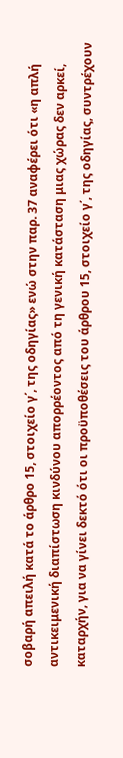σοβαρή απειλή κατά το άρθρο 15, στοιχείο γ΄, της οδηγίας» ενώ στην παρ. 37 αναφέρει ότι «η απλή αντικειμενική διαπίστωση κινδύνου απορρέοντος από τη γενική κατάσταση μιας χώρας δεν αρκεί, καταρχήν, για να γίνει δεκτό ότι οι προϋποθέσεις του άρθρου 15, στοιχείο γ΄, της οδηγίας, συντρέχουν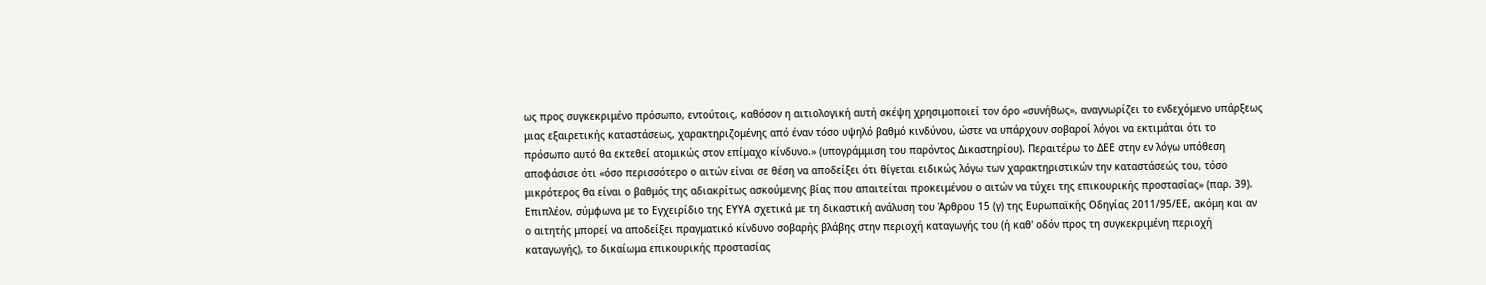ως προς συγκεκριμένο πρόσωπο, εντούτοις, καθόσον η αιτιολογική αυτή σκέψη χρησιμοποιεί τον όρο «συνήθως», αναγνωρίζει το ενδεχόμενο υπάρξεως μιας εξαιρετικής καταστάσεως, χαρακτηριζομένης από έναν τόσο υψηλό βαθμό κινδύνου, ώστε να υπάρχουν σοβαροί λόγοι να εκτιμάται ότι το πρόσωπο αυτό θα εκτεθεί ατομικώς στον επίμαχο κίνδυνο.» (υπογράμμιση του παρόντος Δικαστηρίου). Περαιτέρω το ΔΕΕ στην εν λόγω υπόθεση αποφάσισε ότι «όσο περισσότερο ο αιτών είναι σε θέση να αποδείξει ότι θίγεται ειδικώς λόγω των χαρακτηριστικών την καταστάσεώς του, τόσο μικρότερος θα είναι ο βαθμός της αδιακρίτως ασκούμενης βίας που απαιτείται προκειμένου ο αιτών να τύχει της επικουρικής προστασίας» (παρ. 39).
Επιπλέον, σύμφωνα με το Εγχειρίδιο της ΕΥΥΑ σχετικά με τη δικαστική ανάλυση του Άρθρου 15 (γ) της Ευρωπαϊκής Οδηγίας 2011/95/ΕΕ, ακόμη και αν ο αιτητής μπορεί να αποδείξει πραγματικό κίνδυνο σοβαρής βλάβης στην περιοχή καταγωγής του (ή καθ' οδόν προς τη συγκεκριμένη περιοχή καταγωγής), το δικαίωμα επικουρικής προστασίας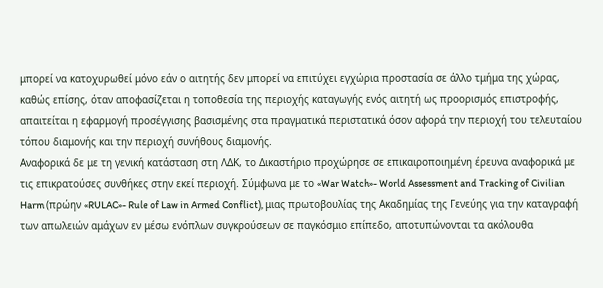μπορεί να κατοχυρωθεί μόνο εάν ο αιτητής δεν μπορεί να επιτύχει εγχώρια προστασία σε άλλο τμήμα της χώρας, καθώς επίσης, όταν αποφασίζεται η τοποθεσία της περιοχής καταγωγής ενός αιτητή ως προορισμός επιστροφής, απαιτείται η εφαρμογή προσέγγισης βασισμένης στα πραγματικά περιστατικά όσον αφορά την περιοχή του τελευταίου τόπου διαμονής και την περιοχή συνήθους διαμονής.
Αναφορικά δε με τη γενική κατάσταση στη ΛΔΚ, το Δικαστήριο προχώρησε σε επικαιροποιημένη έρευνα αναφορικά με τις επικρατούσες συνθήκες στην εκεί περιοχή. Σύμφωνα με το «War Watch»- World Assessment and Tracking of Civilian Harm (πρώην «RULAC»- Rule of Law in Armed Conflict), μιας πρωτοβουλίας της Ακαδημίας της Γενεύης για την καταγραφή των απωλειών αμάχων εν μέσω ενόπλων συγκρούσεων σε παγκόσμιο επίπεδο, αποτυπώνονται τα ακόλουθα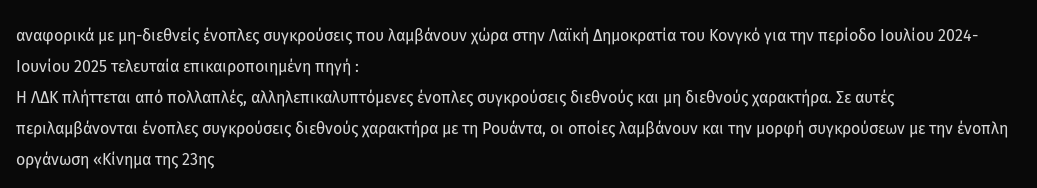αναφορικά με μη-διεθνείς ένοπλες συγκρούσεις που λαμβάνουν χώρα στην Λαϊκή Δημοκρατία του Κονγκό για την περίοδο Ιουλίου 2024- Ιουνίου 2025 τελευταία επικαιροποιημένη πηγή :
Η ΛΔΚ πλήττεται από πολλαπλές, αλληλεπικαλυπτόμενες ένοπλες συγκρούσεις διεθνούς και μη διεθνούς χαρακτήρα. Σε αυτές περιλαμβάνονται ένοπλες συγκρούσεις διεθνούς χαρακτήρα με τη Ρουάντα, οι οποίες λαμβάνουν και την μορφή συγκρούσεων με την ένοπλη οργάνωση «Κίνημα της 23ης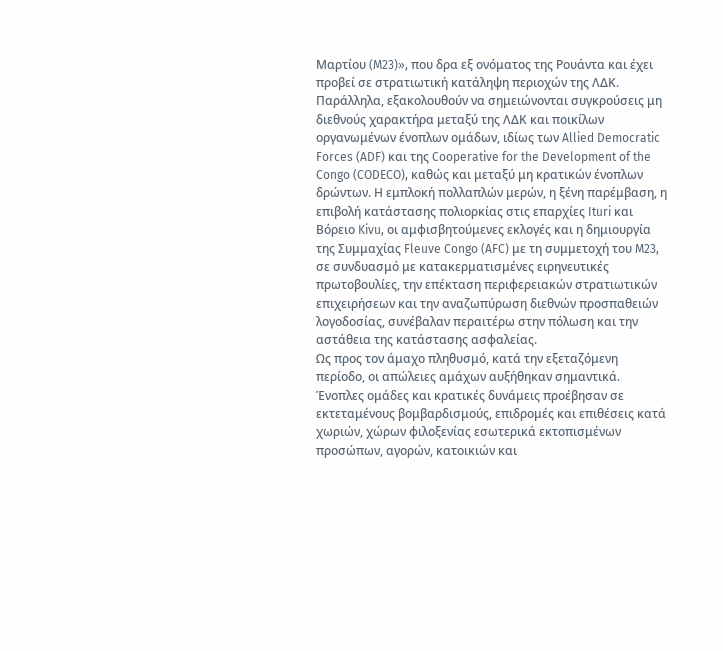Μαρτίου (M23)», που δρα εξ ονόματος της Ρουάντα και έχει προβεί σε στρατιωτική κατάληψη περιοχών της ΛΔΚ. Παράλληλα, εξακολουθούν να σημειώνονται συγκρούσεις μη διεθνούς χαρακτήρα μεταξύ της ΛΔΚ και ποικίλων οργανωμένων ένοπλων ομάδων, ιδίως των Allied Democratic Forces (ADF) και της Cooperative for the Development of the Congo (CODECO), καθώς και μεταξύ μη κρατικών ένοπλων δρώντων. Η εμπλοκή πολλαπλών μερών, η ξένη παρέμβαση, η επιβολή κατάστασης πολιορκίας στις επαρχίες Ituri και Βόρειο Kivu, οι αμφισβητούμενες εκλογές και η δημιουργία της Συμμαχίας Fleuve Congo (AFC) με τη συμμετοχή του M23, σε συνδυασμό με κατακερματισμένες ειρηνευτικές πρωτοβουλίες, την επέκταση περιφερειακών στρατιωτικών επιχειρήσεων και την αναζωπύρωση διεθνών προσπαθειών λογοδοσίας, συνέβαλαν περαιτέρω στην πόλωση και την αστάθεια της κατάστασης ασφαλείας.
Ως προς τον άμαχο πληθυσμό, κατά την εξεταζόμενη περίοδο, οι απώλειες αμάχων αυξήθηκαν σημαντικά. Ένοπλες ομάδες και κρατικές δυνάμεις προέβησαν σε εκτεταμένους βομβαρδισμούς, επιδρομές και επιθέσεις κατά χωριών, χώρων φιλοξενίας εσωτερικά εκτοπισμένων προσώπων, αγορών, κατοικιών και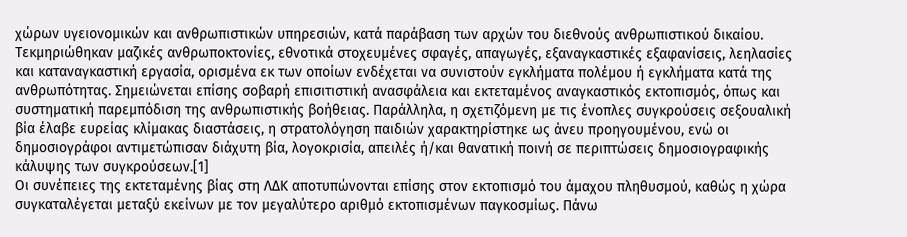χώρων υγειονομικών και ανθρωπιστικών υπηρεσιών, κατά παράβαση των αρχών του διεθνούς ανθρωπιστικού δικαίου. Τεκμηριώθηκαν μαζικές ανθρωποκτονίες, εθνοτικά στοχευμένες σφαγές, απαγωγές, εξαναγκαστικές εξαφανίσεις, λεηλασίες και καταναγκαστική εργασία, ορισμένα εκ των οποίων ενδέχεται να συνιστούν εγκλήματα πολέμου ή εγκλήματα κατά της ανθρωπότητας. Σημειώνεται επίσης σοβαρή επισιτιστική ανασφάλεια και εκτεταμένος αναγκαστικός εκτοπισμός, όπως και συστηματική παρεμπόδιση της ανθρωπιστικής βοήθειας. Παράλληλα, η σχετιζόμενη με τις ένοπλες συγκρούσεις σεξουαλική βία έλαβε ευρείας κλίμακας διαστάσεις, η στρατολόγηση παιδιών χαρακτηρίστηκε ως άνευ προηγουμένου, ενώ οι δημοσιογράφοι αντιμετώπισαν διάχυτη βία, λογοκρισία, απειλές ή/και θανατική ποινή σε περιπτώσεις δημοσιογραφικής κάλυψης των συγκρούσεων.[1]
Οι συνέπειες της εκτεταμένης βίας στη ΛΔΚ αποτυπώνονται επίσης στον εκτοπισμό του άμαχου πληθυσμού, καθώς η χώρα συγκαταλέγεται μεταξύ εκείνων με τον μεγαλύτερο αριθμό εκτοπισμένων παγκοσμίως. Πάνω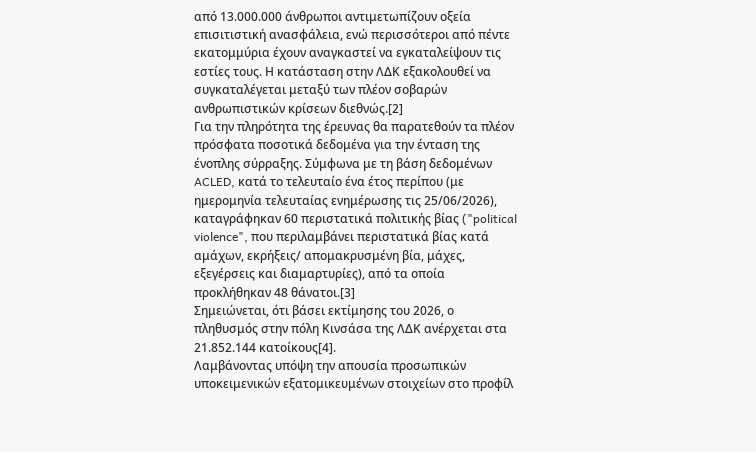από 13.000.000 άνθρωποι αντιμετωπίζουν οξεία επισιτιστική ανασφάλεια, ενώ περισσότεροι από πέντε εκατομμύρια έχουν αναγκαστεί να εγκαταλείψουν τις εστίες τους. Η κατάσταση στην ΛΔΚ εξακολουθεί να συγκαταλέγεται μεταξύ των πλέον σοβαρών ανθρωπιστικών κρίσεων διεθνώς.[2]
Για την πληρότητα της έρευνας θα παρατεθούν τα πλέον πρόσφατα ποσοτικά δεδομένα για την ένταση της ένοπλης σύρραξης. Σύμφωνα με τη βάση δεδομένων ACLED, κατά το τελευταίο ένα έτος περίπου (με ημερομηνία τελευταίας ενημέρωσης τις 25/06/2026), καταγράφηκαν 60 περιστατικά πολιτικής βίας ("political violence", που περιλαμβάνει περιστατικά βίας κατά αμάχων, εκρήξεις/ απομακρυσμένη βία, μάχες, εξεγέρσεις και διαμαρτυρίες), από τα οποία προκλήθηκαν 48 θάνατοι.[3]
Σημειώνεται, ότι βάσει εκτίμησης του 2026, ο πληθυσμός στην πόλη Κινσάσα της ΛΔΚ ανέρχεται στα 21.852.144 κατοίκους[4].
Λαμβάνοντας υπόψη την απουσία προσωπικών υποκειμενικών εξατομικευμένων στοιχείων στο προφίλ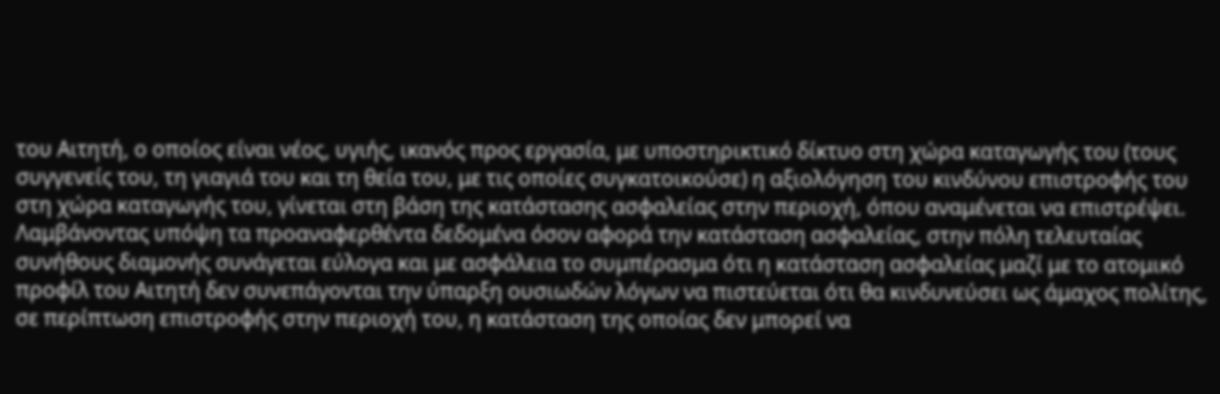του Αιτητή, ο οποίος είναι νέος, υγιής, ικανός προς εργασία, με υποστηρικτικό δίκτυο στη χώρα καταγωγής του (τους συγγενείς του, τη γιαγιά του και τη θεία του, με τις οποίες συγκατοικούσε) η αξιολόγηση του κινδύνου επιστροφής του στη χώρα καταγωγής του, γίνεται στη βάση της κατάστασης ασφαλείας στην περιοχή, όπου αναμένεται να επιστρέψει. Λαμβάνοντας υπόψη τα προαναφερθέντα δεδομένα όσον αφορά την κατάσταση ασφαλείας, στην πόλη τελευταίας συνήθους διαμονής συνάγεται εύλογα και με ασφάλεια το συμπέρασμα ότι η κατάσταση ασφαλείας μαζί με το ατομικό προφίλ του Αιτητή δεν συνεπάγονται την ύπαρξη ουσιωδών λόγων να πιστεύεται ότι θα κινδυνεύσει ως άμαχος πολίτης, σε περίπτωση επιστροφής στην περιοχή του, η κατάσταση της οποίας δεν μπορεί να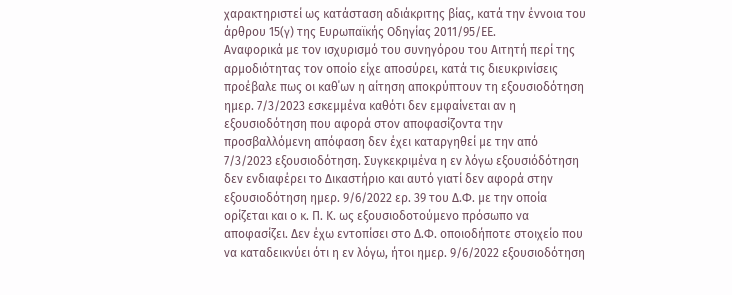χαρακτηριστεί ως κατάσταση αδιάκριτης βίας, κατά την έννοια του άρθρου 15(γ) της Ευρωπαϊκής Οδηγίας 2011/95/ΕΕ.
Αναφορικά με τον ισχυρισμό του συνηγόρου του Αιτητή περί της αρμοδιότητας τον οποίο είχε αποσύρει, κατά τις διευκρινίσεις προέβαλε πως οι καθ΄ων η αίτηση αποκρύπτουν τη εξουσιοδότηση ημερ. 7/3/2023 εσκεμμένα καθότι δεν εμφαίνεται αν η εξουσιοδότηση που αφορά στον αποφασίζοντα την προσβαλλόμενη απόφαση δεν έχει καταργηθεί με την από 7/3/2023 εξουσιοδότηση. Συγκεκριμένα η εν λόγω εξουσιόδότηση δεν ενδιαφέρει το Δικαστήριο και αυτό γιατί δεν αφορά στην εξουσιοδότηση ημερ. 9/6/2022 ερ. 39 του Δ.Φ. με την οποία ορίζεται και ο κ. Π. Κ. ως εξουσιοδοτούμενο πρόσωπο να αποφασίζει. Δεν έχω εντοπίσει στο Δ.Φ. οποιοδήποτε στοιχείο που να καταδεικνύει ότι η εν λόγω, ήτοι ημερ. 9/6/2022 εξουσιοδότηση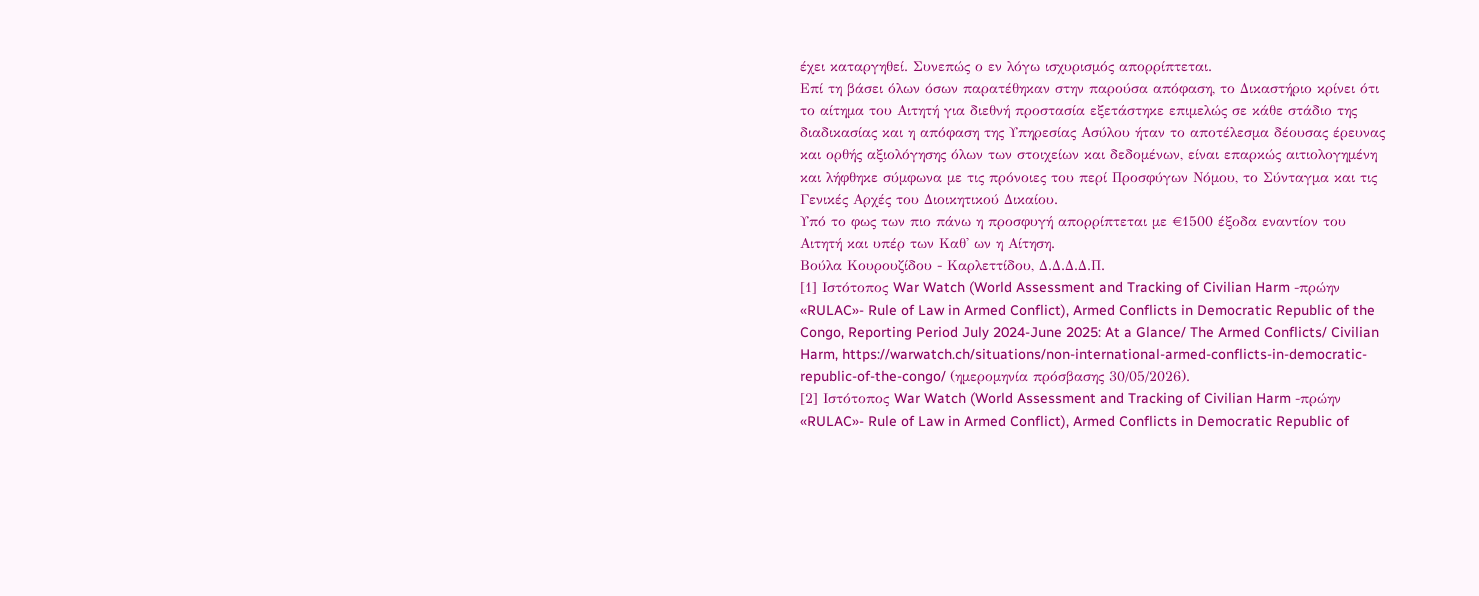έχει καταργηθεί. Συνεπώς ο εν λόγω ισχυρισμός απορρίπτεται.
Επί τη βάσει όλων όσων παρατέθηκαν στην παρούσα απόφαση, το Δικαστήριο κρίνει ότι το αίτημα του Αιτητή για διεθνή προστασία εξετάστηκε επιμελώς σε κάθε στάδιο της διαδικασίας και η απόφαση της Υπηρεσίας Ασύλου ήταν το αποτέλεσμα δέουσας έρευνας και ορθής αξιολόγησης όλων των στοιχείων και δεδομένων, είναι επαρκώς αιτιολογημένη και λήφθηκε σύμφωνα με τις πρόνοιες του περί Προσφύγων Νόμου, το Σύνταγμα και τις Γενικές Αρχές του Διοικητικού Δικαίου.
Υπό το φως των πιο πάνω η προσφυγή απορρίπτεται με €1500 έξοδα εναντίον του Αιτητή και υπέρ των Καθ' ων η Αίτηση.
Βούλα Κουρουζίδου - Καρλεττίδου, Δ.Δ.Δ.Δ.Π.
[1] Ιστότοπος War Watch (World Assessment and Tracking of Civilian Harm -πρώην «RULAC»- Rule of Law in Armed Conflict), Armed Conflicts in Democratic Republic of the Congo, Reporting Period July 2024-June 2025: At a Glance/ The Armed Conflicts/ Civilian Harm, https://warwatch.ch/situations/non-international-armed-conflicts-in-democratic-republic-of-the-congo/ (ημερομηνία πρόσβασης 30/05/2026).
[2] Ιστότοπος War Watch (World Assessment and Tracking of Civilian Harm -πρώην «RULAC»- Rule of Law in Armed Conflict), Armed Conflicts in Democratic Republic of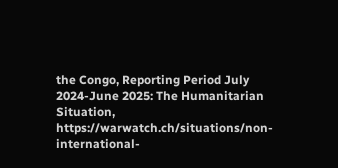the Congo, Reporting Period July 2024-June 2025: The Humanitarian Situation, https://warwatch.ch/situations/non-international-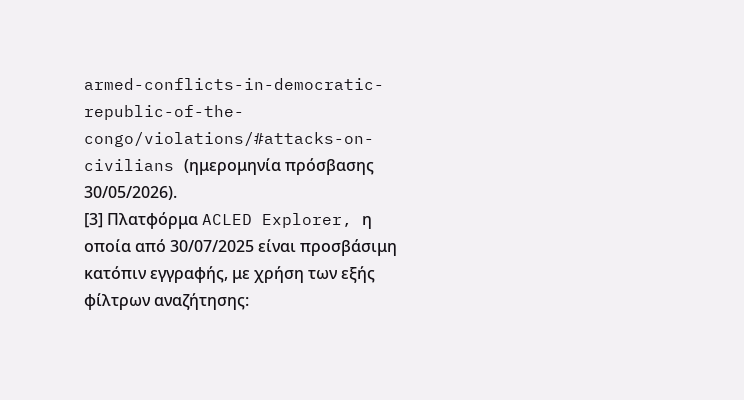armed-conflicts-in-democratic-republic-of-the-congo/violations/#attacks-on-civilians (ημερομηνία πρόσβασης 30/05/2026).
[3] Πλατφόρμα ACLED Explorer, η οποία από 30/07/2025 είναι προσβάσιμη κατόπιν εγγραφής, με χρήση των εξής φίλτρων αναζήτησης: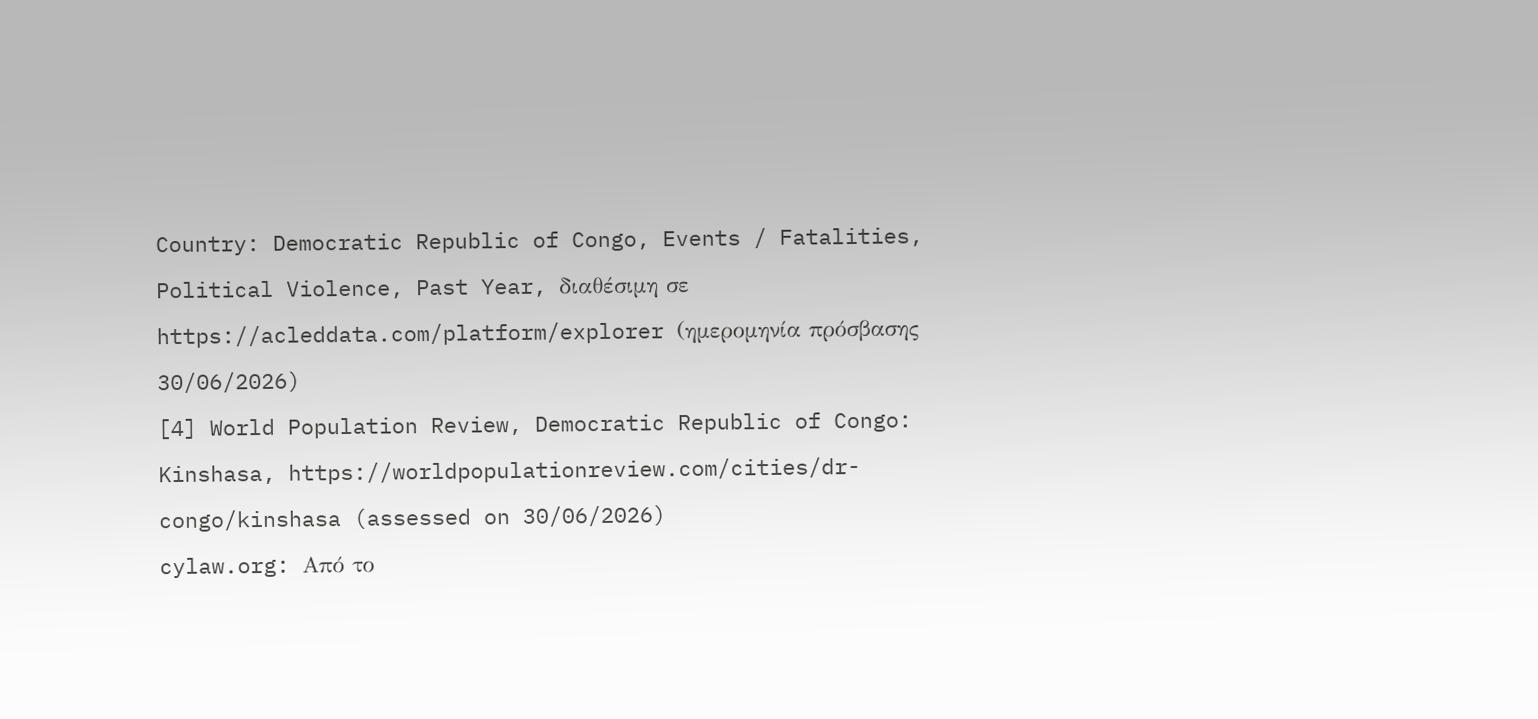Country: Democratic Republic of Congo, Events / Fatalities, Political Violence, Past Year, διαθέσιμη σε https://acleddata.com/platform/explorer (ημερομηνία πρόσβασης 30/06/2026)
[4] World Population Review, Democratic Republic of Congo: Kinshasa, https://worldpopulationreview.com/cities/dr-congo/kinshasa (assessed on 30/06/2026)
cylaw.org: Από το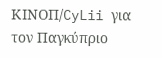ΚΙΝOΠ/CyLii για τον Παγκύπριο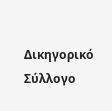Δικηγορικό Σύλλογο